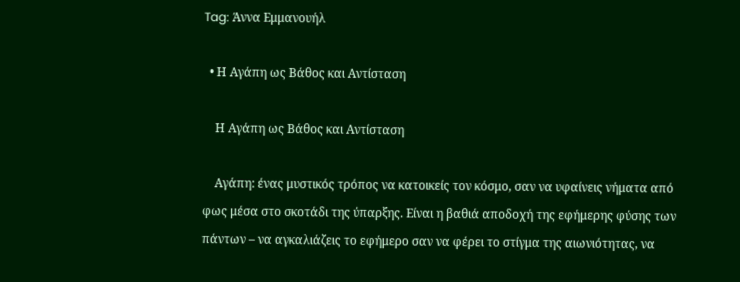Tag: Άννα Εμμανουήλ

  • Η Αγάπη ως Βάθος και Αντίσταση

    Η Αγάπη ως Βάθος και Αντίσταση

    Αγάπη: ένας μυστικός τρόπος να κατοικείς τον κόσμο, σαν να υφαίνεις νήματα από φως μέσα στο σκοτάδι της ύπαρξης. Είναι η βαθιά αποδοχή της εφήμερης φύσης των πάντων – να αγκαλιάζεις το εφήμερο σαν να φέρει το στίγμα της αιωνιότητας, να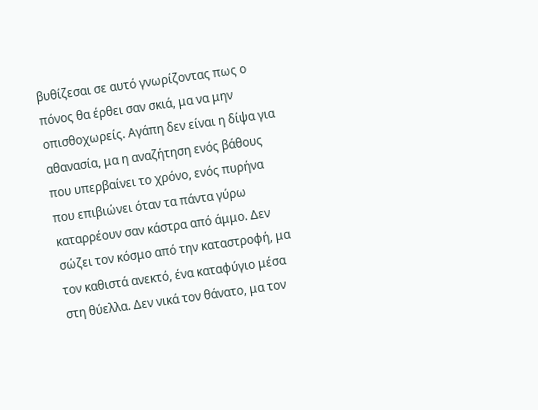βυθίζεσαι σε αυτό γνωρίζοντας πως ο πόνος θα έρθει σαν σκιά, μα να μην οπισθοχωρείς. Αγάπη δεν είναι η δίψα για αθανασία, μα η αναζήτηση ενός βάθους που υπερβαίνει το χρόνο, ενός πυρήνα που επιβιώνει όταν τα πάντα γύρω καταρρέουν σαν κάστρα από άμμο. Δεν σώζει τον κόσμο από την καταστροφή, μα τον καθιστά ανεκτό, ένα καταφύγιο μέσα στη θύελλα. Δεν νικά τον θάνατο, μα τον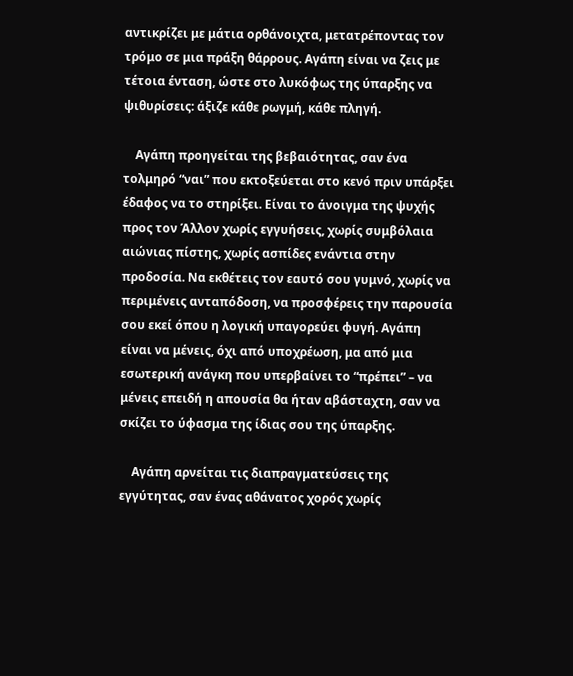αντικρίζει με μάτια ορθάνοιχτα, μετατρέποντας τον τρόμο σε μια πράξη θάρρους. Αγάπη είναι να ζεις με τέτοια ένταση, ώστε στο λυκόφως της ύπαρξης να ψιθυρίσεις: άξιζε κάθε ρωγμή, κάθε πληγή.

    Αγάπη προηγείται της βεβαιότητας, σαν ένα τολμηρό “ναι” που εκτοξεύεται στο κενό πριν υπάρξει έδαφος να το στηρίξει. Είναι το άνοιγμα της ψυχής προς τον Άλλον χωρίς εγγυήσεις, χωρίς συμβόλαια αιώνιας πίστης, χωρίς ασπίδες ενάντια στην προδοσία. Να εκθέτεις τον εαυτό σου γυμνό, χωρίς να περιμένεις ανταπόδοση, να προσφέρεις την παρουσία σου εκεί όπου η λογική υπαγορεύει φυγή. Αγάπη είναι να μένεις, όχι από υποχρέωση, μα από μια εσωτερική ανάγκη που υπερβαίνει το “πρέπει” – να μένεις επειδή η απουσία θα ήταν αβάσταχτη, σαν να σκίζει το ύφασμα της ίδιας σου της ύπαρξης.

    Αγάπη αρνείται τις διαπραγματεύσεις της εγγύτητας, σαν ένας αθάνατος χορός χωρίς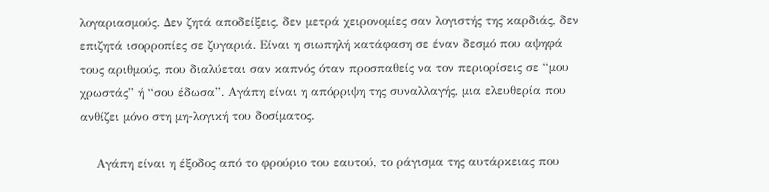λογαριασμούς. Δεν ζητά αποδείξεις, δεν μετρά χειρονομίες σαν λογιστής της καρδιάς, δεν επιζητά ισορροπίες σε ζυγαριά. Είναι η σιωπηλή κατάφαση σε έναν δεσμό που αψηφά τους αριθμούς, που διαλύεται σαν καπνός όταν προσπαθείς να τον περιορίσεις σε “μου χρωστάς” ή “σου έδωσα”. Αγάπη είναι η απόρριψη της συναλλαγής, μια ελευθερία που ανθίζει μόνο στη μη-λογική του δοσίματος.

    Αγάπη είναι η έξοδος από το φρούριο του εαυτού, το ράγισμα της αυτάρκειας που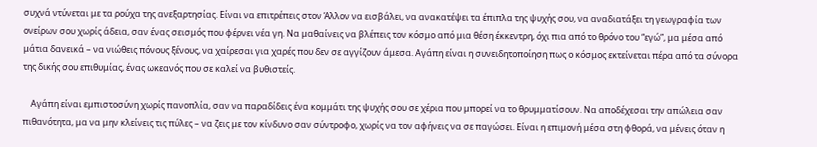συχνά ντύνεται με τα ρούχα της ανεξαρτησίας. Είναι να επιτρέπεις στον Άλλον να εισβάλει, να ανακατέψει τα έπιπλα της ψυχής σου, να αναδιατάξει τη γεωγραφία των ονείρων σου χωρίς άδεια, σαν ένας σεισμός που φέρνει νέα γη. Να μαθαίνεις να βλέπεις τον κόσμο από μια θέση έκκεντρη, όχι πια από το θρόνο του “εγώ”, μα μέσα από μάτια δανεικά – να νιώθεις πόνους ξένους, να χαίρεσαι για χαρές που δεν σε αγγίζουν άμεσα. Αγάπη είναι η συνειδητοποίηση πως ο κόσμος εκτείνεται πέρα από τα σύνορα της δικής σου επιθυμίας, ένας ωκεανός που σε καλεί να βυθιστείς.

    Αγάπη είναι εμπιστοσύνη χωρίς πανοπλία, σαν να παραδίδεις ένα κομμάτι της ψυχής σου σε χέρια που μπορεί να το θρυμματίσουν. Να αποδέχεσαι την απώλεια σαν πιθανότητα, μα να μην κλείνεις τις πύλες – να ζεις με τον κίνδυνο σαν σύντροφο, χωρίς να τον αφήνεις να σε παγώσει. Είναι η επιμονή μέσα στη φθορά, να μένεις όταν η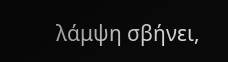λάμψη σβήνει,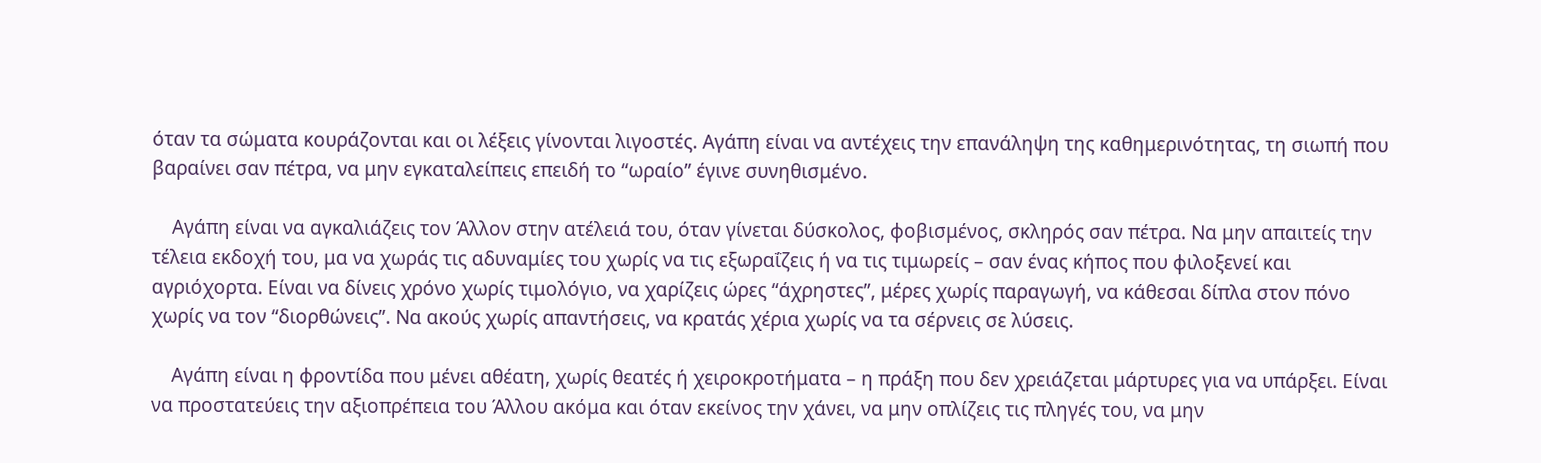όταν τα σώματα κουράζονται και οι λέξεις γίνονται λιγοστές. Αγάπη είναι να αντέχεις την επανάληψη της καθημερινότητας, τη σιωπή που βαραίνει σαν πέτρα, να μην εγκαταλείπεις επειδή το “ωραίο” έγινε συνηθισμένο.

    Αγάπη είναι να αγκαλιάζεις τον Άλλον στην ατέλειά του, όταν γίνεται δύσκολος, φοβισμένος, σκληρός σαν πέτρα. Να μην απαιτείς την τέλεια εκδοχή του, μα να χωράς τις αδυναμίες του χωρίς να τις εξωραΐζεις ή να τις τιμωρείς – σαν ένας κήπος που φιλοξενεί και αγριόχορτα. Είναι να δίνεις χρόνο χωρίς τιμολόγιο, να χαρίζεις ώρες “άχρηστες”, μέρες χωρίς παραγωγή, να κάθεσαι δίπλα στον πόνο χωρίς να τον “διορθώνεις”. Να ακούς χωρίς απαντήσεις, να κρατάς χέρια χωρίς να τα σέρνεις σε λύσεις.

    Αγάπη είναι η φροντίδα που μένει αθέατη, χωρίς θεατές ή χειροκροτήματα – η πράξη που δεν χρειάζεται μάρτυρες για να υπάρξει. Είναι να προστατεύεις την αξιοπρέπεια του Άλλου ακόμα και όταν εκείνος την χάνει, να μην οπλίζεις τις πληγές του, να μην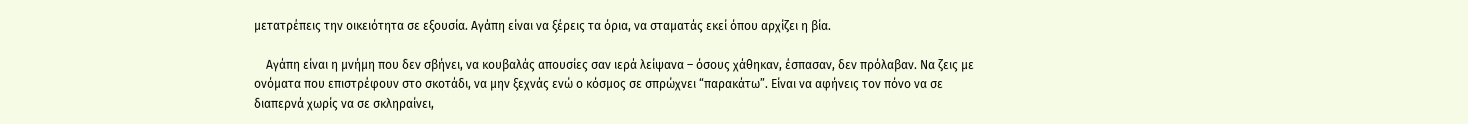μετατρέπεις την οικειότητα σε εξουσία. Αγάπη είναι να ξέρεις τα όρια, να σταματάς εκεί όπου αρχίζει η βία.

    Αγάπη είναι η μνήμη που δεν σβήνει, να κουβαλάς απουσίες σαν ιερά λείψανα – όσους χάθηκαν, έσπασαν, δεν πρόλαβαν. Να ζεις με ονόματα που επιστρέφουν στο σκοτάδι, να μην ξεχνάς ενώ ο κόσμος σε σπρώχνει “παρακάτω”. Είναι να αφήνεις τον πόνο να σε διαπερνά χωρίς να σε σκληραίνει,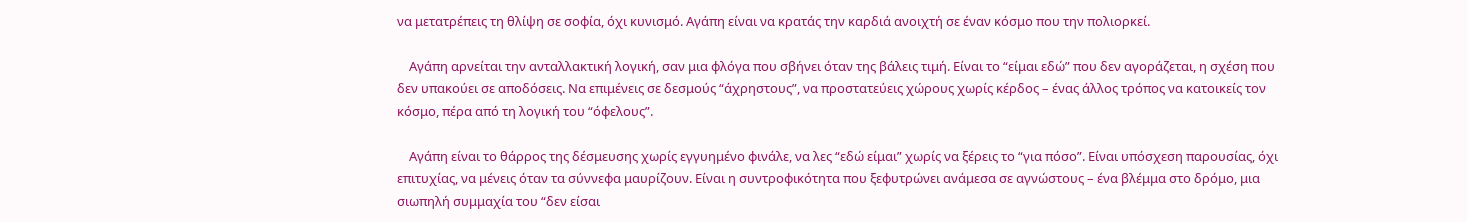να μετατρέπεις τη θλίψη σε σοφία, όχι κυνισμό. Αγάπη είναι να κρατάς την καρδιά ανοιχτή σε έναν κόσμο που την πολιορκεί.

    Αγάπη αρνείται την ανταλλακτική λογική, σαν μια φλόγα που σβήνει όταν της βάλεις τιμή. Είναι το “είμαι εδώ” που δεν αγοράζεται, η σχέση που δεν υπακούει σε αποδόσεις. Να επιμένεις σε δεσμούς “άχρηστους”, να προστατεύεις χώρους χωρίς κέρδος – ένας άλλος τρόπος να κατοικείς τον κόσμο, πέρα από τη λογική του “όφελους”.

    Αγάπη είναι το θάρρος της δέσμευσης χωρίς εγγυημένο φινάλε, να λες “εδώ είμαι” χωρίς να ξέρεις το “για πόσο”. Είναι υπόσχεση παρουσίας, όχι επιτυχίας, να μένεις όταν τα σύννεφα μαυρίζουν. Είναι η συντροφικότητα που ξεφυτρώνει ανάμεσα σε αγνώστους – ένα βλέμμα στο δρόμο, μια σιωπηλή συμμαχία του “δεν είσαι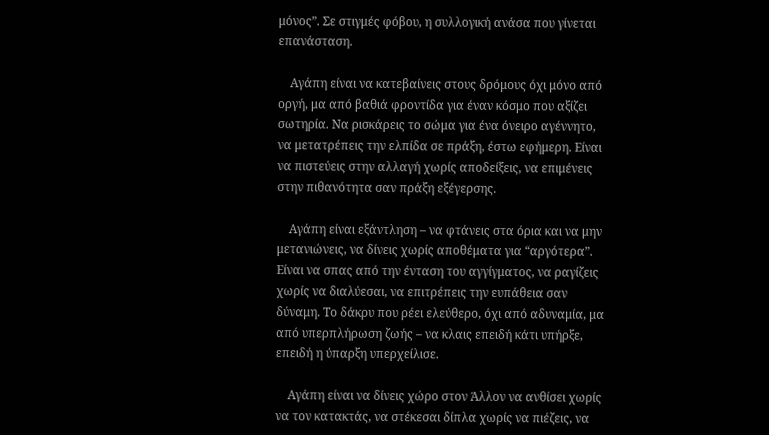μόνος”. Σε στιγμές φόβου, η συλλογική ανάσα που γίνεται επανάσταση.

    Αγάπη είναι να κατεβαίνεις στους δρόμους όχι μόνο από οργή, μα από βαθιά φροντίδα για έναν κόσμο που αξίζει σωτηρία. Να ρισκάρεις το σώμα για ένα όνειρο αγέννητο, να μετατρέπεις την ελπίδα σε πράξη, έστω εφήμερη. Είναι να πιστεύεις στην αλλαγή χωρίς αποδείξεις, να επιμένεις στην πιθανότητα σαν πράξη εξέγερσης.

    Αγάπη είναι εξάντληση – να φτάνεις στα όρια και να μην μετανιώνεις, να δίνεις χωρίς αποθέματα για “αργότερα”. Είναι να σπας από την ένταση του αγγίγματος, να ραγίζεις χωρίς να διαλύεσαι, να επιτρέπεις την ευπάθεια σαν δύναμη. Το δάκρυ που ρέει ελεύθερο, όχι από αδυναμία, μα από υπερπλήρωση ζωής – να κλαις επειδή κάτι υπήρξε, επειδή η ύπαρξη υπερχείλισε.

    Αγάπη είναι να δίνεις χώρο στον Άλλον να ανθίσει χωρίς να τον κατακτάς, να στέκεσαι δίπλα χωρίς να πιέζεις, να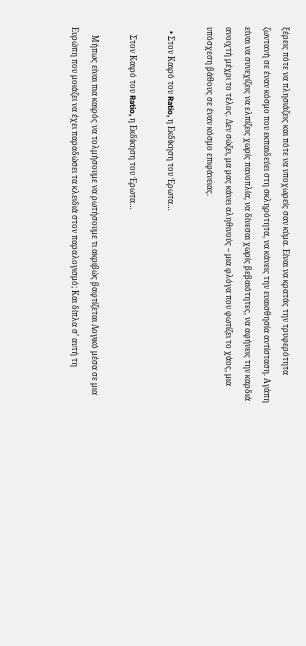ξέρεις πότε να πλησιάζεις και πότε να υποχωρείς σαν κύμα. Είναι να κρατάς την τρυφερότητα ζωντανή σε έναν κόσμο που εκπαιδεύει στη σκληρότητα, να κάνεις την ευαισθησία αντίσταση. Αγάπη είναι να συνεχίζεις να ελπίζεις χωρίς πανοπλία, να δίνεσαι χωρίς βεβαιότητες, να αφήνεις την καρδιά ανοιχτή μέχρι το τέλος. Δεν σώζει, μα μας κάνει αληθινούς – μια φλόγα που φωτίζει το χάος, μια υπόσχεση βάθους σε έναν κόσμο επιφάνειας.

  • Στον Καιρό του Ratio, η Εκδίκηση του Έρωτα…

    Στον Καιρό του Ratio, η Εκδίκηση του Έρωτα…

    Μήπως είναι πια καιρός να τολμήσουμε να ρωτήσουμε τι ακριβώς βαφτίζεται Λογικό μέσα σε μια Ευρώπη που μοιάζει να έχει παραδώσει τα κλειδιά στον παραλογισμό; Και δίπλα σ’ αυτή τη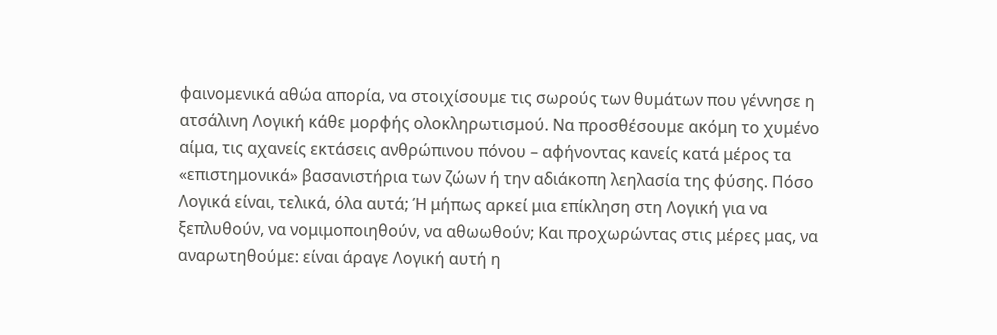φαινομενικά αθώα απορία, να στοιχίσουμε τις σωρούς των θυμάτων που γέννησε η ατσάλινη Λογική κάθε μορφής ολοκληρωτισμού. Να προσθέσουμε ακόμη το χυμένο αίμα, τις αχανείς εκτάσεις ανθρώπινου πόνου – αφήνοντας κανείς κατά μέρος τα «επιστημονικά» βασανιστήρια των ζώων ή την αδιάκοπη λεηλασία της φύσης. Πόσο Λογικά είναι, τελικά, όλα αυτά; Ή μήπως αρκεί μια επίκληση στη Λογική για να ξεπλυθούν, να νομιμοποιηθούν, να αθωωθούν; Και προχωρώντας στις μέρες μας, να αναρωτηθούμε: είναι άραγε Λογική αυτή η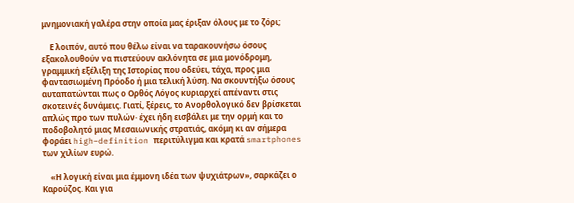μνημονιακή γαλέρα στην οποία μας έριξαν όλους με το ζόρι;

    Ε λοιπόν, αυτό που θέλω είναι να ταρακουνήσω όσους εξακολουθούν να πιστεύουν ακλόνητα σε μια μονόδρομη, γραμμική εξέλιξη της Ιστορίας που οδεύει, τάχα, προς μια φαντασιωμένη Πρόοδο ή μια τελική λύση. Να σκουντήξω όσους αυταπατώνται πως ο Ορθός Λόγος κυριαρχεί απέναντι στις σκοτεινές δυνάμεις. Γιατί, ξέρεις, το Ανορθολογικό δεν βρίσκεται απλώς προ των πυλών· έχει ήδη εισβάλει με την ορμή και το ποδοβολητό μιας Μεσαιωνικής στρατιάς, ακόμη κι αν σήμερα φοράει high–definition περιτύλιγμα και κρατά smartphones των χιλίων ευρώ.

    «Η λογική είναι μια έμμονη ιδέα των ψυχιάτρων», σαρκάζει ο Καρούζος. Και για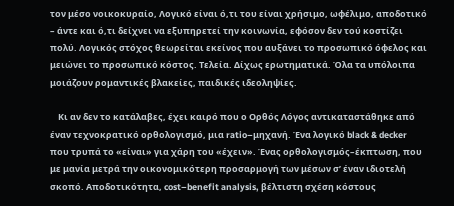τον μέσο νοικοκυραίο, Λογικό είναι ό,τι του είναι χρήσιμο, ωφέλιμο, αποδοτικό – άντε και ό,τι δείχνει να εξυπηρετεί την κοινωνία, εφόσον δεν τού κοστίζει πολύ. Λογικός στόχος θεωρείται εκείνος που αυξάνει το προσωπικό όφελος και μειώνει το προσωπικό κόστος. Τελεία. Δίχως ερωτηματικά. Όλα τα υπόλοιπα μοιάζουν ρομαντικές βλακείες, παιδικές ιδεοληψίες.

    Κι αν δεν το κατάλαβες, έχει καιρό που ο Ορθός Λόγος αντικαταστάθηκε από έναν τεχνοκρατικό ορθολογισμό, μια ratio–μηχανή. Ένα λογικό black & decker που τρυπά το «είναι» για χάρη του «έχειν». Ένας ορθολογισμός–έκπτωση, που με μανία μετρά την οικονομικότερη προσαρμογή των μέσων σ’ έναν ιδιοτελή σκοπό. Αποδοτικότητα, cost–benefit analysis, βέλτιστη σχέση κόστους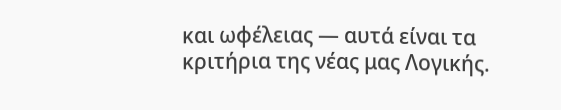και ωφέλειας — αυτά είναι τα κριτήρια της νέας μας Λογικής.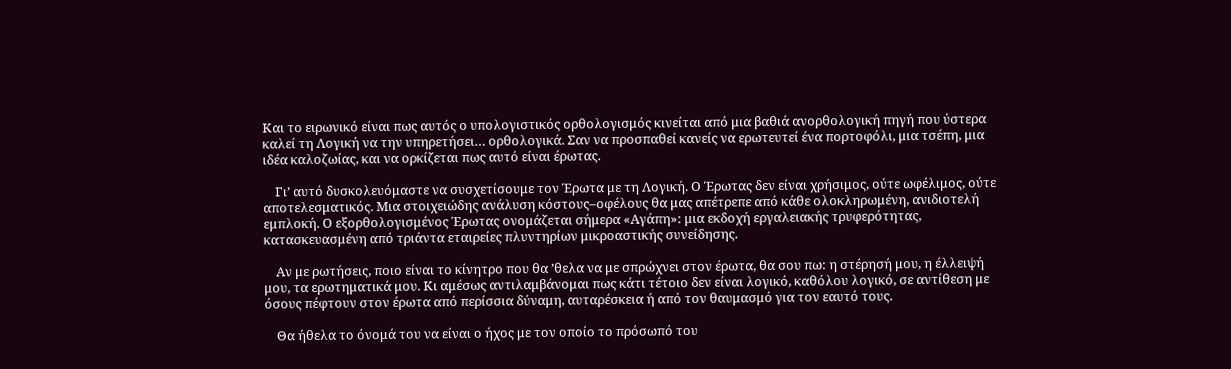Και το ειρωνικό είναι πως αυτός ο υπολογιστικός ορθολογισμός κινείται από μια βαθιά ανορθολογική πηγή που ύστερα καλεί τη Λογική να την υπηρετήσει… ορθολογικά. Σαν να προσπαθεί κανείς να ερωτευτεί ένα πορτοφόλι, μια τσέπη, μια ιδέα καλοζωίας, και να ορκίζεται πως αυτό είναι έρωτας.

    Γι’ αυτό δυσκολευόμαστε να συσχετίσουμε τον Έρωτα με τη Λογική. Ο Έρωτας δεν είναι χρήσιμος, ούτε ωφέλιμος, ούτε αποτελεσματικός. Μια στοιχειώδης ανάλυση κόστους–οφέλους θα μας απέτρεπε από κάθε ολοκληρωμένη, ανιδιοτελή εμπλοκή. Ο εξορθολογισμένος Έρωτας ονομάζεται σήμερα «Αγάπη»: μια εκδοχή εργαλειακής τρυφερότητας, κατασκευασμένη από τριάντα εταιρείες πλυντηρίων μικροαστικής συνείδησης.

    Αν με ρωτήσεις, ποιο είναι το κίνητρο που θα ’θελα να με σπρώχνει στον έρωτα, θα σου πω: η στέρησή μου, η έλλειψή μου, τα ερωτηματικά μου. Κι αμέσως αντιλαμβάνομαι πως κάτι τέτοιο δεν είναι λογικό, καθόλου λογικό, σε αντίθεση με όσους πέφτουν στον έρωτα από περίσσια δύναμη, αυταρέσκεια ή από τον θαυμασμό για τον εαυτό τους.

    Θα ήθελα το όνομά του να είναι ο ήχος με τον οποίο το πρόσωπό του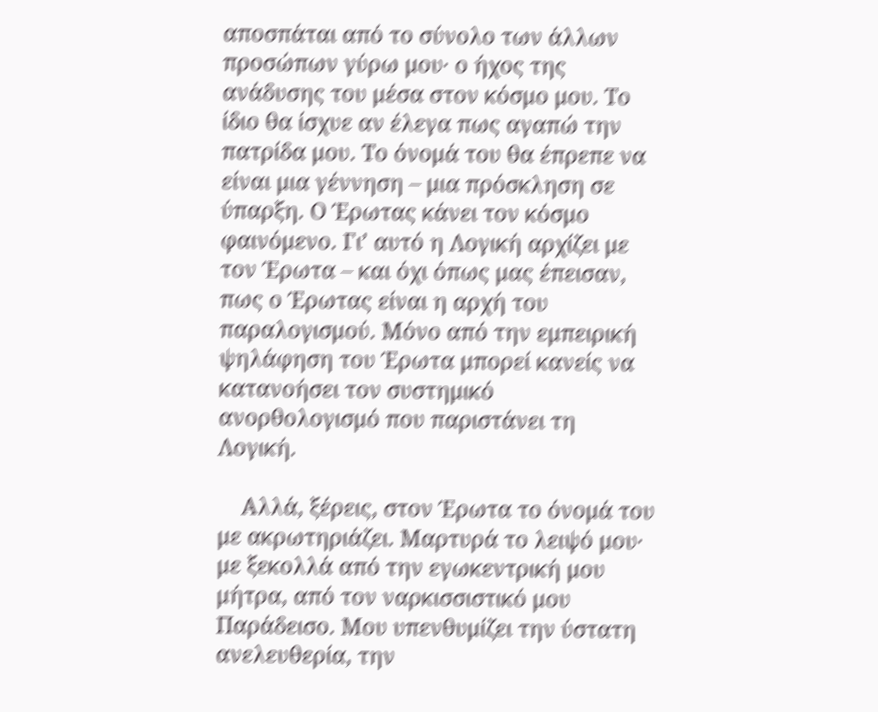αποσπάται από το σύνολο των άλλων προσώπων γύρω μου· ο ήχος της ανάδυσης του μέσα στον κόσμο μου. Το ίδιο θα ίσχυε αν έλεγα πως αγαπώ την πατρίδα μου. Το όνομά του θα έπρεπε να είναι μια γέννηση – μια πρόσκληση σε ύπαρξη. Ο Έρωτας κάνει τον κόσμο φαινόμενο. Γι’ αυτό η Λογική αρχίζει με τον Έρωτα – και όχι όπως μας έπεισαν, πως ο Έρωτας είναι η αρχή του παραλογισμού. Μόνο από την εμπειρική ψηλάφηση του Έρωτα μπορεί κανείς να κατανοήσει τον συστημικό ανορθολογισμό που παριστάνει τη Λογική.

    Αλλά, ξέρεις, στον Έρωτα το όνομά του με ακρωτηριάζει. Μαρτυρά το λειψό μου· με ξεκολλά από την εγωκεντρική μου μήτρα, από τον ναρκισσιστικό μου Παράδεισο. Μου υπενθυμίζει την ύστατη ανελευθερία, την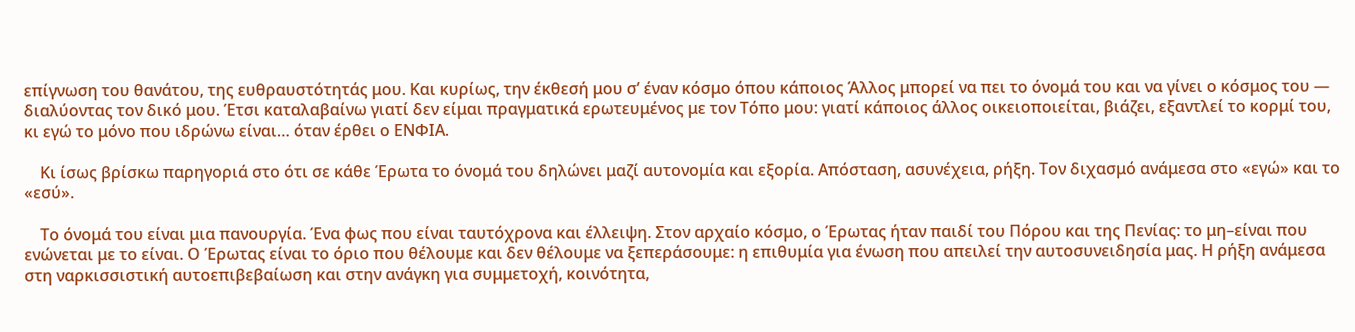επίγνωση του θανάτου, της ευθραυστότητάς μου. Και κυρίως, την έκθεσή μου σ’ έναν κόσμο όπου κάποιος Άλλος μπορεί να πει το όνομά του και να γίνει ο κόσμος του — διαλύοντας τον δικό μου. Έτσι καταλαβαίνω γιατί δεν είμαι πραγματικά ερωτευμένος με τον Τόπο μου: γιατί κάποιος άλλος οικειοποιείται, βιάζει, εξαντλεί το κορμί του, κι εγώ το μόνο που ιδρώνω είναι… όταν έρθει ο ΕΝΦΙΑ.

    Κι ίσως βρίσκω παρηγοριά στο ότι σε κάθε Έρωτα το όνομά του δηλώνει μαζί αυτονομία και εξορία. Απόσταση, ασυνέχεια, ρήξη. Τον διχασμό ανάμεσα στο «εγώ» και το «εσύ».

    Το όνομά του είναι μια πανουργία. Ένα φως που είναι ταυτόχρονα και έλλειψη. Στον αρχαίο κόσμο, ο Έρωτας ήταν παιδί του Πόρου και της Πενίας: το μη–είναι που ενώνεται με το είναι. Ο Έρωτας είναι το όριο που θέλουμε και δεν θέλουμε να ξεπεράσουμε: η επιθυμία για ένωση που απειλεί την αυτοσυνειδησία μας. Η ρήξη ανάμεσα στη ναρκισσιστική αυτοεπιβεβαίωση και στην ανάγκη για συμμετοχή, κοινότητα,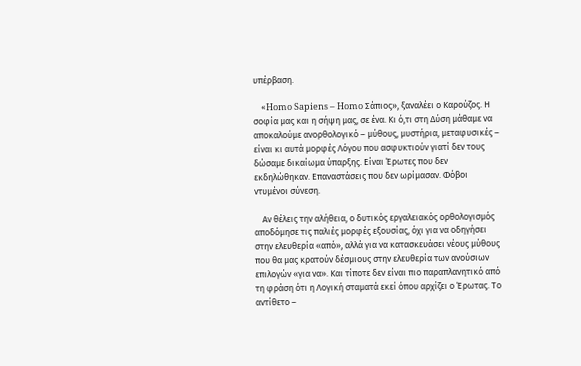υπέρβαση.

    «Homo Sapiens – Homo Σάπιος», ξαναλέει ο Καρούζος. Η σοφία μας και η σήψη μας, σε ένα. Κι ό,τι στη Δύση μάθαμε να αποκαλούμε ανορθολογικό – μύθους, μυστήρια, μεταφυσικές – είναι κι αυτά μορφές Λόγου που ασφυκτιούν γιατί δεν τους δώσαμε δικαίωμα ύπαρξης. Είναι Έρωτες που δεν εκδηλώθηκαν. Επαναστάσεις που δεν ωρίμασαν. Φόβοι ντυμένοι σύνεση.

    Αν θέλεις την αλήθεια, ο δυτικός εργαλειακός ορθολογισμός αποδόμησε τις παλιές μορφές εξουσίας, όχι για να οδηγήσει στην ελευθερία «από», αλλά για να κατασκευάσει νέους μύθους που θα μας κρατούν δέσμιους στην ελευθερία των ανούσιων επιλογών «για να». Και τίποτε δεν είναι πιο παραπλανητικό από τη φράση ότι η Λογική σταματά εκεί όπου αρχίζει ο Έρωτας. Το αντίθετο –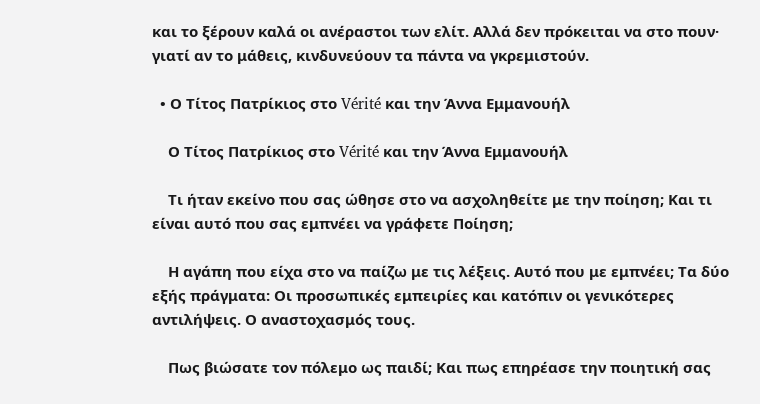και το ξέρουν καλά οι ανέραστοι των ελίτ. Αλλά δεν πρόκειται να στο πουν· γιατί αν το μάθεις, κινδυνεύουν τα πάντα να γκρεμιστούν.

  • Ο Τίτος Πατρίκιος στο Vérité και την Άννα Εμμανουήλ

    Ο Τίτος Πατρίκιος στο Vérité και την Άννα Εμμανουήλ

    Τι ήταν εκείνο που σας ώθησε στο να ασχοληθείτε με την ποίηση; Και τι είναι αυτό που σας εμπνέει να γράφετε Ποίηση;

    Η αγάπη που είχα στο να παίζω με τις λέξεις. Αυτό που με εμπνέει; Τα δύο εξής πράγματα: Οι προσωπικές εμπειρίες και κατόπιν οι γενικότερες αντιλήψεις. Ο αναστοχασμός τους.

    Πως βιώσατε τον πόλεμο ως παιδί; Και πως επηρέασε την ποιητική σας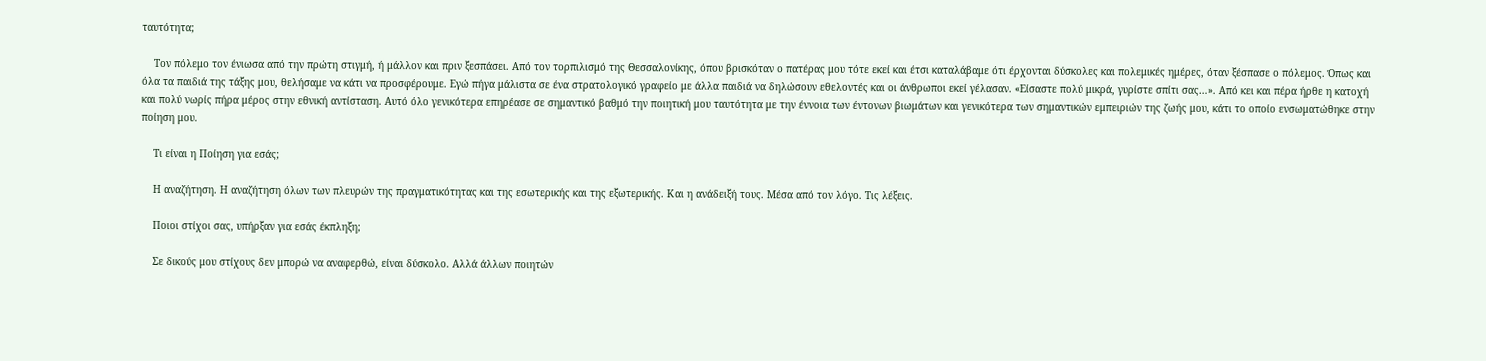ταυτότητα;

    Τον πόλεμο τον ένιωσα από την πρώτη στιγμή, ή μάλλον και πριν ξεσπάσει. Από τον τορπιλισμό της Θεσσαλονίκης, όπου βρισκόταν ο πατέρας μου τότε εκεί και έτσι καταλάβαμε ότι έρχονται δύσκολες και πολεμικές ημέρες, όταν ξέσπασε ο πόλεμος. Όπως και όλα τα παιδιά της τάξης μου, θελήσαμε να κάτι να προσφέρουμε. Εγώ πήγα μάλιστα σε ένα στρατολογικό γραφείο με άλλα παιδιά να δηλώσουν εθελοντές και οι άνθρωποι εκεί γέλασαν. «Είσαστε πολύ μικρά, γυρίστε σπίτι σας…». Από κει και πέρα ήρθε η κατοχή και πολύ νωρίς πήρα μέρος στην εθνική αντίσταση. Αυτό όλο γενικότερα επηρέασε σε σημαντικό βαθμό την ποιητική μου ταυτότητα με την έννοια των έντονων βιωμάτων και γενικότερα των σημαντικών εμπειριών της ζωής μου, κάτι το οποίο ενσωματώθηκε στην ποίηση μου.

    Τι είναι η Ποίηση για εσάς;

    Η αναζήτηση. Η αναζήτηση όλων των πλευρών της πραγματικότητας και της εσωτερικής και της εξωτερικής. Και η ανάδειξή τους. Μέσα από τον λόγο. Τις λέξεις.

    Ποιοι στίχοι σας, υπήρξαν για εσάς έκπληξη;

    Σε δικούς μου στίχους δεν μπορώ να αναφερθώ, είναι δύσκολο. Αλλά άλλων ποιητών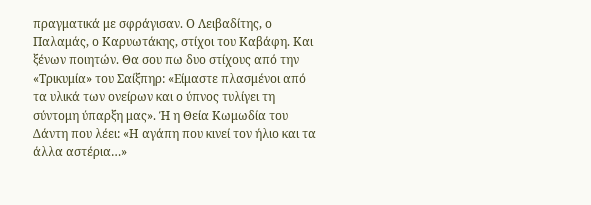πραγματικά με σφράγισαν. Ο Λειβαδίτης, ο Παλαμάς, ο Καρυωτάκης, στίχοι του Καβάφη. Και ξένων ποιητών. Θα σου πω δυο στίχους από την «Τρικυμία» του Σαίξπηρ: «Είμαστε πλασμένοι από τα υλικά των ονείρων και ο ύπνος τυλίγει τη σύντομη ύπαρξη μας». Ή η Θεία Κωμωδία του Δάντη που λέει: «Η αγάπη που κινεί τον ήλιο και τα άλλα αστέρια…»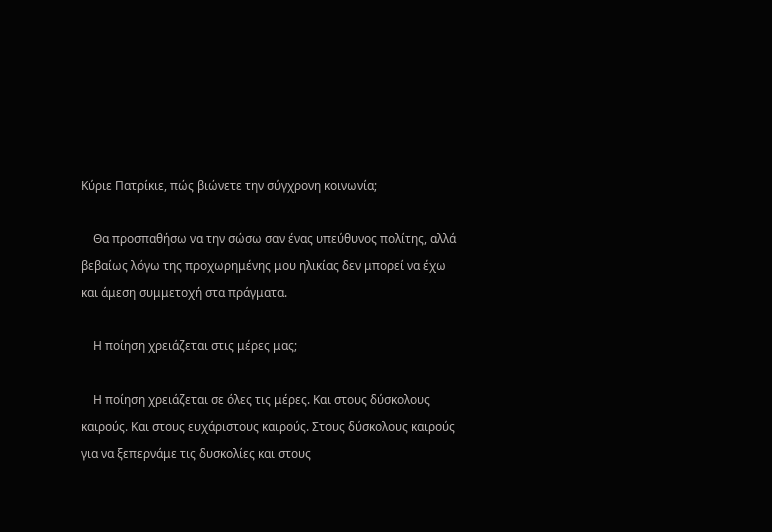Κύριε Πατρίκιε, πώς βιώνετε την σύγχρονη κοινωνία;

    Θα προσπαθήσω να την σώσω σαν ένας υπεύθυνος πολίτης, αλλά βεβαίως λόγω της προχωρημένης μου ηλικίας δεν μπορεί να έχω και άμεση συμμετοχή στα πράγματα.

    Η ποίηση χρειάζεται στις μέρες μας;

    Η ποίηση χρειάζεται σε όλες τις μέρες. Και στους δύσκολους καιρούς. Και στους ευχάριστους καιρούς. Στους δύσκολους καιρούς για να ξεπερνάμε τις δυσκολίες και στους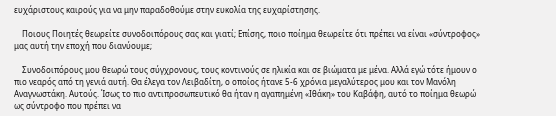ευχάριστους καιρούς για να μην παραδοθούμε στην ευκολία της ευχαρίστησης.

    Ποιους Ποιητές θεωρείτε συνοδοιπόρους σας και γιατί; Επίσης, ποιο ποίημα θεωρείτε ότι πρέπει να είναι «σύντροφος» μας αυτή την εποχή που διανύουμε;

    Συνοδοιπόρους μου θεωρώ τους σύγχρονους, τους κοντινούς σε ηλικία και σε βιώματα με μένα. Αλλά εγώ τότε ήμουν ο πιο νεαρός από τη γενιά αυτή. Θα έλεγα τον Λειβαδίτη, ο οποίος ήτανε 5-6 χρόνια μεγαλύτερος μου και τον Μανόλη Αναγνωστάκη. Αυτούς. Ίσως το πιο αντιπροσωπευτικό θα ήταν η αγαπημένη «Ιθάκη» του Καβάφη, αυτό το ποίημα θεωρώ ως σύντροφο που πρέπει να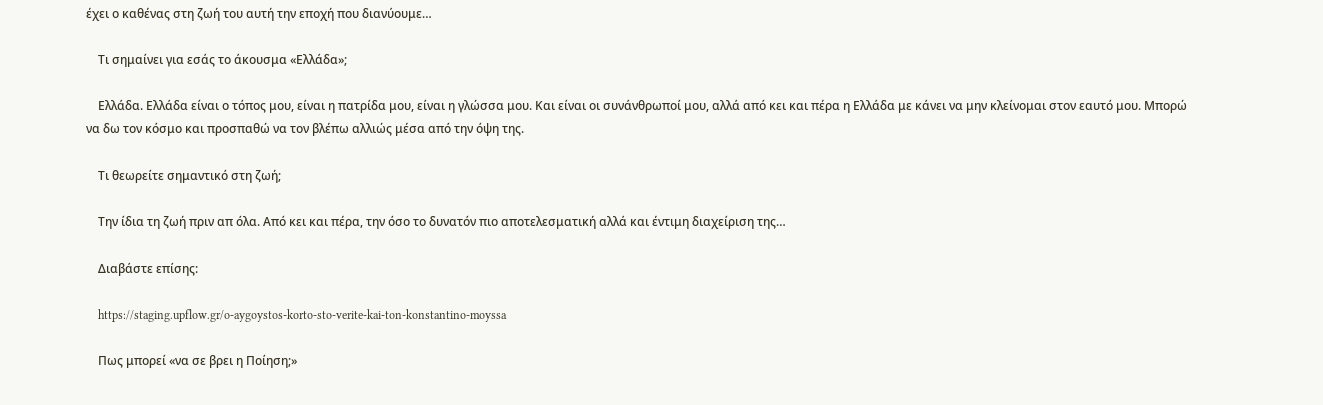έχει ο καθένας στη ζωή του αυτή την εποχή που διανύουμε…

    Τι σημαίνει για εσάς το άκουσμα «Ελλάδα»;

    Ελλάδα. Ελλάδα είναι ο τόπος μου, είναι η πατρίδα μου, είναι η γλώσσα μου. Και είναι οι συνάνθρωποί μου, αλλά από κει και πέρα η Ελλάδα με κάνει να μην κλείνομαι στον εαυτό μου. Μπορώ να δω τον κόσμο και προσπαθώ να τον βλέπω αλλιώς μέσα από την όψη της.

    Τι θεωρείτε σημαντικό στη ζωή;

    Την ίδια τη ζωή πριν απ όλα. Από κει και πέρα, την όσο το δυνατόν πιο αποτελεσματική αλλά και έντιμη διαχείριση της…

    Διαβάστε επίσης:

    https://staging.upflow.gr/o-aygoystos-korto-sto-verite-kai-ton-konstantino-moyssa

    Πως μπορεί «να σε βρει η Ποίηση;»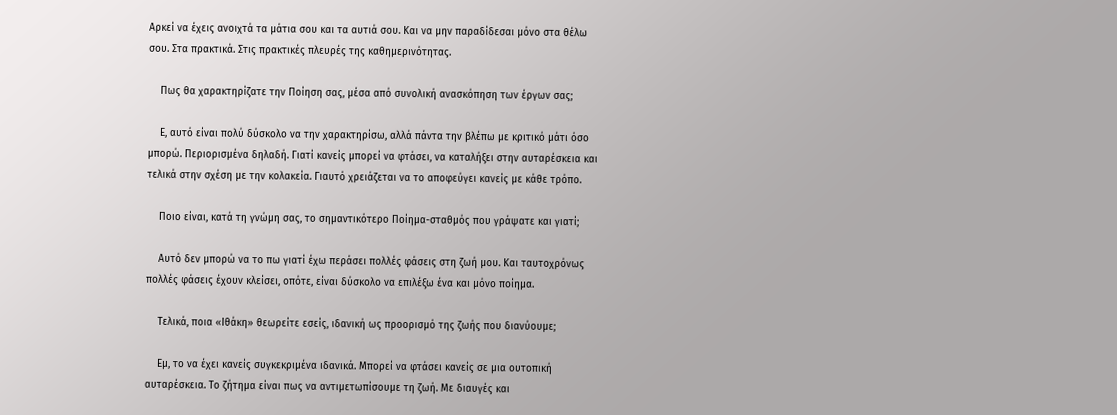Αρκεί να έχεις ανοιχτά τα μάτια σου και τα αυτιά σου. Και να μην παραδίδεσαι μόνο στα θέλω σου. Στα πρακτικά. Στις πρακτικές πλευρές της καθημερινότητας.

    Πως θα χαρακτηρίζατε την Ποίηση σας, μέσα από συνολική ανασκόπηση των έργων σας;

    Ε, αυτό είναι πολύ δύσκολο να την χαρακτηρίσω, αλλά πάντα την βλέπω με κριτικό μάτι όσο μπορώ. Περιορισμένα δηλαδή. Γιατί κανείς μπορεί να φτάσει, να καταλήξει στην αυταρέσκεια και τελικά στην σχέση με την κολακεία. Γιαυτό χρειάζεται να το αποφεύγει κανείς με κάθε τρόπο.

    Ποιο είναι, κατά τη γνώμη σας, το σημαντικότερο Ποίημα-σταθμός που γράψατε και γιατί;

    Αυτό δεν μπορώ να το πω γιατί έχω περάσει πολλές φάσεις στη ζωή μου. Και ταυτοχρόνως πολλές φάσεις έχουν κλείσει, οπότε, είναι δύσκολο να επιλέξω ένα και μόνο ποίημα.

    Τελικά, ποια «Ιθάκη» θεωρείτε εσείς, ιδανική ως προορισμό της ζωής που διανύουμε;

    Εμ, το να έχει κανείς συγκεκριμένα ιδανικά. Μπορεί να φτάσει κανείς σε μια ουτοπική αυταρέσκεια. Το ζήτημα είναι πως να αντιμετωπίσουμε τη ζωή. Με διαυγές και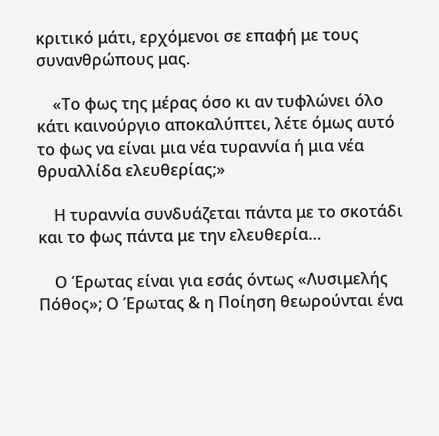κριτικό μάτι, ερχόμενοι σε επαφή με τους συνανθρώπους μας.

    «Το φως της μέρας όσο κι αν τυφλώνει όλο κάτι καινούργιο αποκαλύπτει, λέτε όμως αυτό το φως να είναι μια νέα τυραννία ή μια νέα θρυαλλίδα ελευθερίας;»

    Η τυραννία συνδυάζεται πάντα με το σκοτάδι και το φως πάντα με την ελευθερία…

    Ο Έρωτας είναι για εσάς όντως «Λυσιμελής Πόθος»; Ο Έρωτας & η Ποίηση θεωρούνται ένα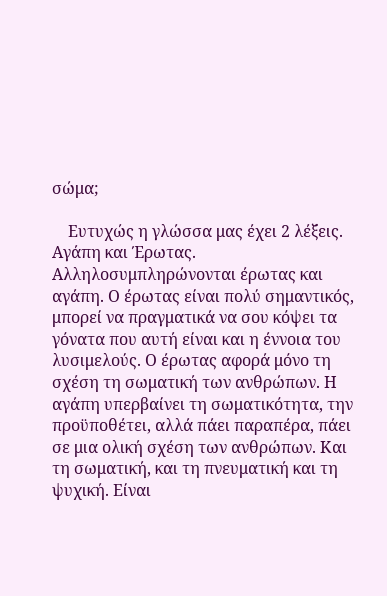σώμα;

    Ευτυχώς η γλώσσα μας έχει 2 λέξεις. Αγάπη και Έρωτας. Αλληλοσυμπληρώνονται έρωτας και αγάπη. Ο έρωτας είναι πολύ σημαντικός, μπορεί να πραγματικά να σου κόψει τα γόνατα που αυτή είναι και η έννοια του λυσιμελούς. Ο έρωτας αφορά μόνο τη σχέση τη σωματική των ανθρώπων. Η αγάπη υπερβαίνει τη σωματικότητα, την προϋποθέτει, αλλά πάει παραπέρα, πάει σε μια ολική σχέση των ανθρώπων. Και τη σωματική, και τη πνευματική και τη ψυχική. Είναι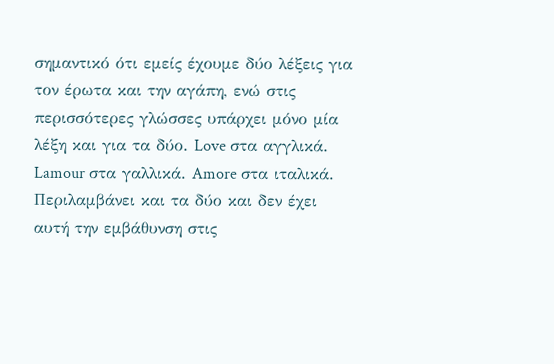σημαντικό ότι εμείς έχουμε δύο λέξεις για τον έρωτα και την αγάπη, ενώ στις περισσότερες γλώσσες υπάρχει μόνο μία λέξη και για τα δύο. Love στα αγγλικά. Lamour στα γαλλικά. Amore στα ιταλικά. Περιλαμβάνει και τα δύο και δεν έχει αυτή την εμβάθυνση στις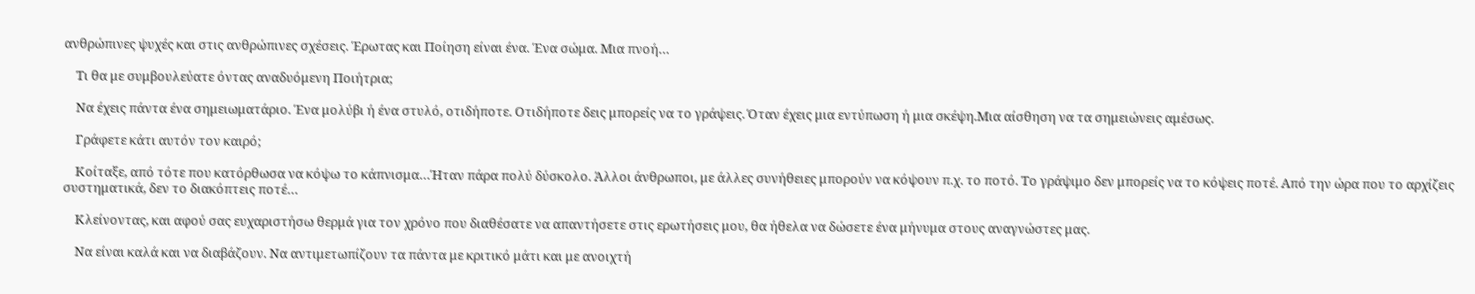ανθρώπινες ψυχές και στις ανθρώπινες σχέσεις. Έρωτας και Ποίηση είναι ένα. Ένα σώμα. Μια πνοή…

    Τι θα με συμβουλεύατε όντας αναδυόμενη Ποιήτρια;

    Να έχεις πάντα ένα σημειωματάριο. Ένα μολύβι ή ένα στυλό, οτιδήποτε. Οτιδήποτε δεις μπορείς να το γράψεις. Όταν έχεις μια εντύπωση ή μια σκέψη.Μια αίσθηση να τα σημειώνεις αμέσως.

    Γράφετε κάτι αυτόν τον καιρό;

    Κοίταξε, από τότε που κατόρθωσα να κόψω το κάπνισμα…Ήταν πάρα πολύ δύσκολο. Άλλοι άνθρωποι, με άλλες συνήθειες μπορούν να κόψουν π.χ. το ποτό. Το γράψιμο δεν μπορείς να το κόψεις ποτέ. Από την ώρα που το αρχίζεις συστηματικά, δεν το διακόπτεις ποτέ…

    Κλείνοντας, και αφού σας ευχαριστήσω θερμά για τον χρόνο που διαθέσατε να απαντήσετε στις ερωτήσεις μου, θα ήθελα να δώσετε ένα μήνυμα στους αναγνώστες μας.

    Να είναι καλά και να διαβάζουν. Να αντιμετωπίζουν τα πάντα με κριτικό μάτι και με ανοιχτή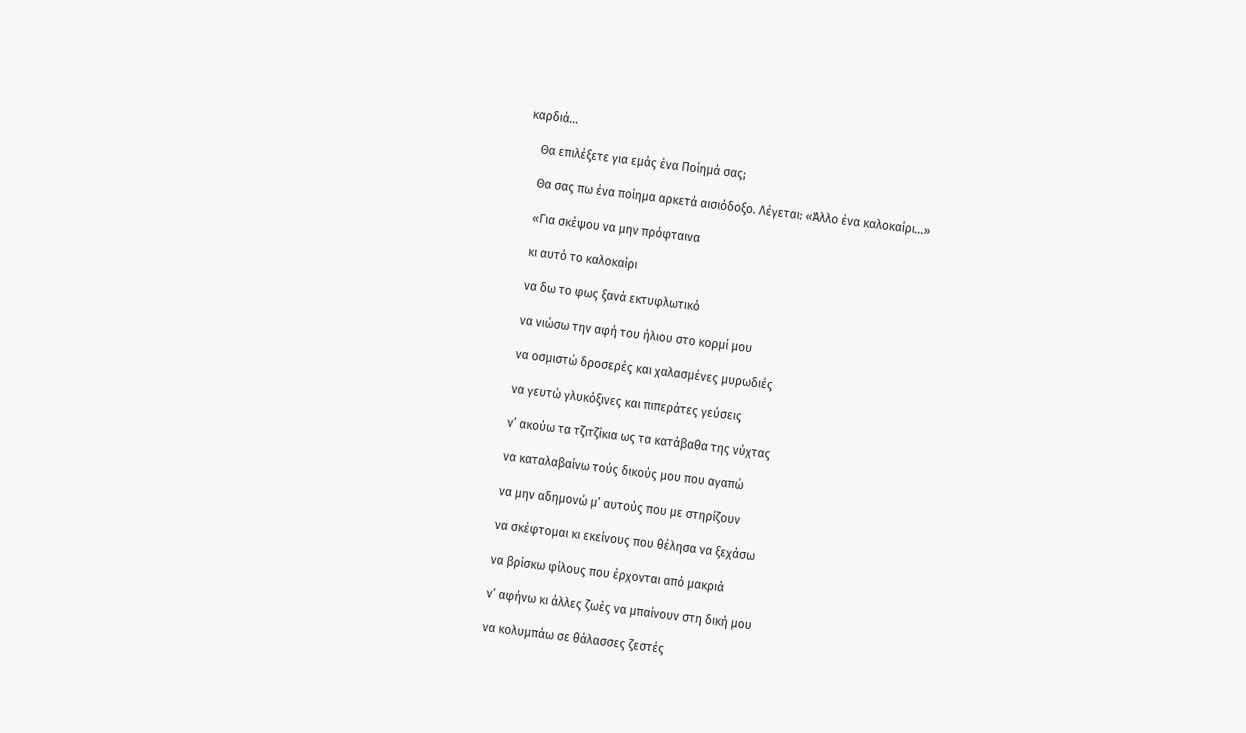καρδιά…

    Θα επιλέξετε για εμάς ένα Ποίημά σας;

    Θα σας πω ένα ποίημα αρκετά αισιόδοξο. Λέγεται: «Άλλο ένα καλοκαίρι…»

    «Για σκέψου να μην πρόφταινα

    κι αυτό το καλοκαίρι

    να δω το φως ξανά εκτυφλωτικό

    να νιώσω την αφή του ήλιου στο κορμί μου

    να οσμιστώ δροσερές και χαλασμένες μυρωδιές

    να γευτώ γλυκόξινες και πιπεράτες γεύσεις

    ν’ ακούω τα τζιτζίκια ως τα κατάβαθα της νύχτας

    να καταλαβαίνω τούς δικούς μου που αγαπώ

    να μην αδημονώ μ’ αυτούς που με στηρίζουν

    να σκέφτομαι κι εκείνους που θέλησα να ξεχάσω

    να βρίσκω φίλους που έρχονται από μακριά

    ν’ αφήνω κι άλλες ζωές να μπαίνουν στη δική μου

    να κολυμπάω σε θάλασσες ζεστές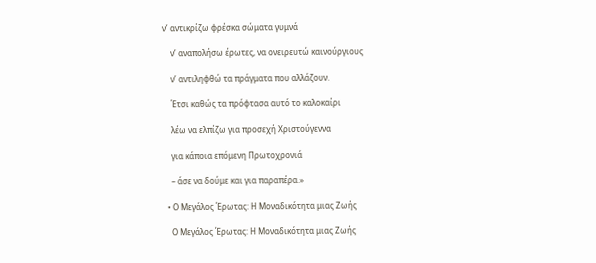ν’ αντικρίζω φρέσκα σώματα γυμνά

    ν’ αναπολήσω έρωτες, να ονειρευτώ καινούργιους

    ν’ αντιληφθώ τα πράγματα που αλλάζουν.

    Έτσι καθώς τα πρόφτασα αυτό το καλοκαίρι

    λέω να ελπίζω για προσεχή Χριστούγεννα

    για κάποια επόμενη Πρωτοχρονιά

    – άσε να δούμε και για παραπέρα.»

  • Ο Μεγάλος Έρωτας: Η Μοναδικότητα μιας Ζωής

    Ο Μεγάλος Έρωτας: Η Μοναδικότητα μιας Ζωής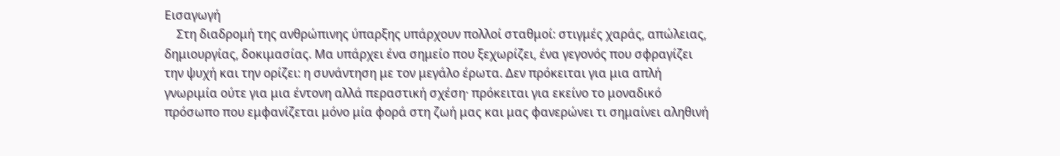Εισαγωγή
    Στη διαδρομή της ανθρώπινης ύπαρξης υπάρχουν πολλοί σταθμοί: στιγμές χαράς, απώλειας, δημιουργίας, δοκιμασίας. Μα υπάρχει ένα σημείο που ξεχωρίζει, ένα γεγονός που σφραγίζει την ψυχή και την ορίζει: η συνάντηση με τον μεγάλο έρωτα. Δεν πρόκειται για μια απλή γνωριμία ούτε για μια έντονη αλλά περαστική σχέση· πρόκειται για εκείνο το μοναδικό πρόσωπο που εμφανίζεται μόνο μία φορά στη ζωή μας και μας φανερώνει τι σημαίνει αληθινή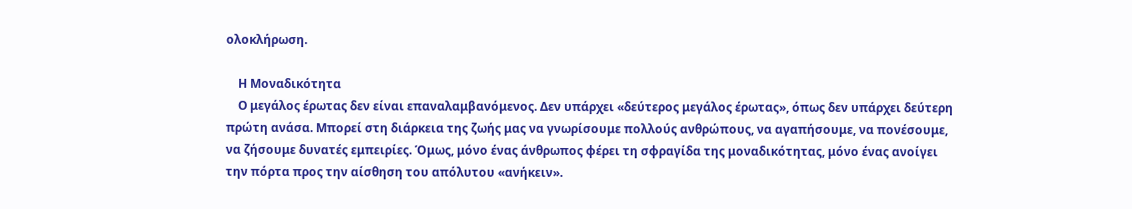ολοκλήρωση.

    Η Μοναδικότητα
    Ο μεγάλος έρωτας δεν είναι επαναλαμβανόμενος. Δεν υπάρχει «δεύτερος μεγάλος έρωτας», όπως δεν υπάρχει δεύτερη πρώτη ανάσα. Μπορεί στη διάρκεια της ζωής μας να γνωρίσουμε πολλούς ανθρώπους, να αγαπήσουμε, να πονέσουμε, να ζήσουμε δυνατές εμπειρίες. Όμως, μόνο ένας άνθρωπος φέρει τη σφραγίδα της μοναδικότητας, μόνο ένας ανοίγει την πόρτα προς την αίσθηση του απόλυτου «ανήκειν».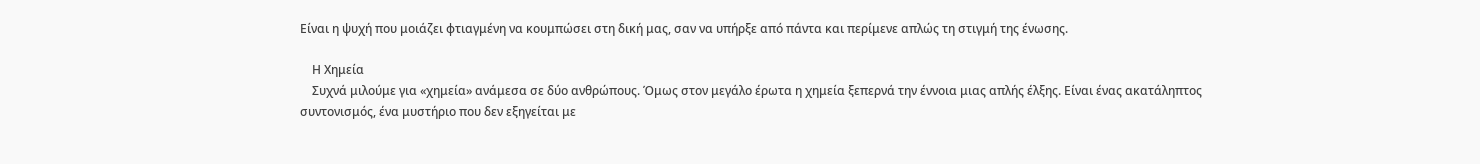Είναι η ψυχή που μοιάζει φτιαγμένη να κουμπώσει στη δική μας, σαν να υπήρξε από πάντα και περίμενε απλώς τη στιγμή της ένωσης.

    Η Χημεία
    Συχνά μιλούμε για «χημεία» ανάμεσα σε δύο ανθρώπους. Όμως στον μεγάλο έρωτα η χημεία ξεπερνά την έννοια μιας απλής έλξης. Είναι ένας ακατάληπτος συντονισμός, ένα μυστήριο που δεν εξηγείται με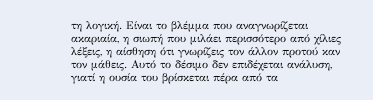τη λογική. Είναι το βλέμμα που αναγνωρίζεται ακαριαία, η σιωπή που μιλάει περισσότερο από χίλιες λέξεις, η αίσθηση ότι γνωρίζεις τον άλλον προτού καν τον μάθεις. Αυτό το δέσιμο δεν επιδέχεται ανάλυση, γιατί η ουσία του βρίσκεται πέρα από τα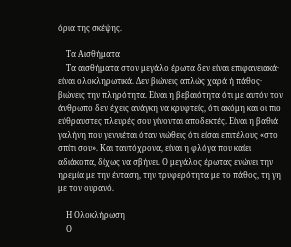όρια της σκέψης.

    Τα Αισθήματα
    Τα αισθήματα στον μεγάλο έρωτα δεν είναι επιφανειακά· είναι ολοκληρωτικά. Δεν βιώνεις απλώς χαρά ή πάθος· βιώνεις την πληρότητα. Είναι η βεβαιότητα ότι με αυτόν τον άνθρωπο δεν έχεις ανάγκη να κρυφτείς, ότι ακόμη και οι πιο εύθραυστες πλευρές σου γίνονται αποδεκτές. Είναι η βαθιά γαλήνη που γεννιέται όταν νιώθεις ότι είσαι επιτέλους «στο σπίτι σου». Και ταυτόχρονα, είναι η φλόγα που καίει αδιάκοπα, δίχως να σβήνει. Ο μεγάλος έρωτας ενώνει την ηρεμία με την ένταση, την τρυφερότητα με το πάθος, τη γη με τον ουρανό.

    Η Ολοκλήρωση
    Ο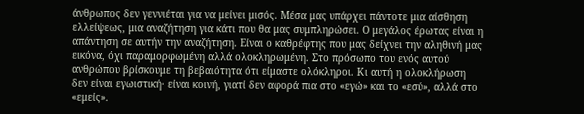άνθρωπος δεν γεννιέται για να μείνει μισός. Μέσα μας υπάρχει πάντοτε μια αίσθηση ελλείψεως, μια αναζήτηση για κάτι που θα μας συμπληρώσει. Ο μεγάλος έρωτας είναι η απάντηση σε αυτήν την αναζήτηση. Είναι ο καθρέφτης που μας δείχνει την αληθινή μας εικόνα, όχι παραμορφωμένη αλλά ολοκληρωμένη. Στο πρόσωπο του ενός αυτού ανθρώπου βρίσκουμε τη βεβαιότητα ότι είμαστε ολόκληροι. Κι αυτή η ολοκλήρωση δεν είναι εγωιστική· είναι κοινή, γιατί δεν αφορά πια στο «εγώ» και το «εσύ», αλλά στο «εμείς».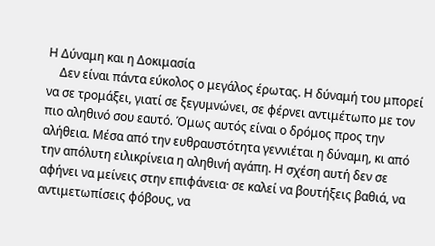Η Δύναμη και η Δοκιμασία
    Δεν είναι πάντα εύκολος ο μεγάλος έρωτας. Η δύναμή του μπορεί να σε τρομάξει, γιατί σε ξεγυμνώνει, σε φέρνει αντιμέτωπο με τον πιο αληθινό σου εαυτό. Όμως αυτός είναι ο δρόμος προς την αλήθεια. Μέσα από την ευθραυστότητα γεννιέται η δύναμη, κι από την απόλυτη ειλικρίνεια η αληθινή αγάπη. Η σχέση αυτή δεν σε αφήνει να μείνεις στην επιφάνεια· σε καλεί να βουτήξεις βαθιά, να αντιμετωπίσεις φόβους, να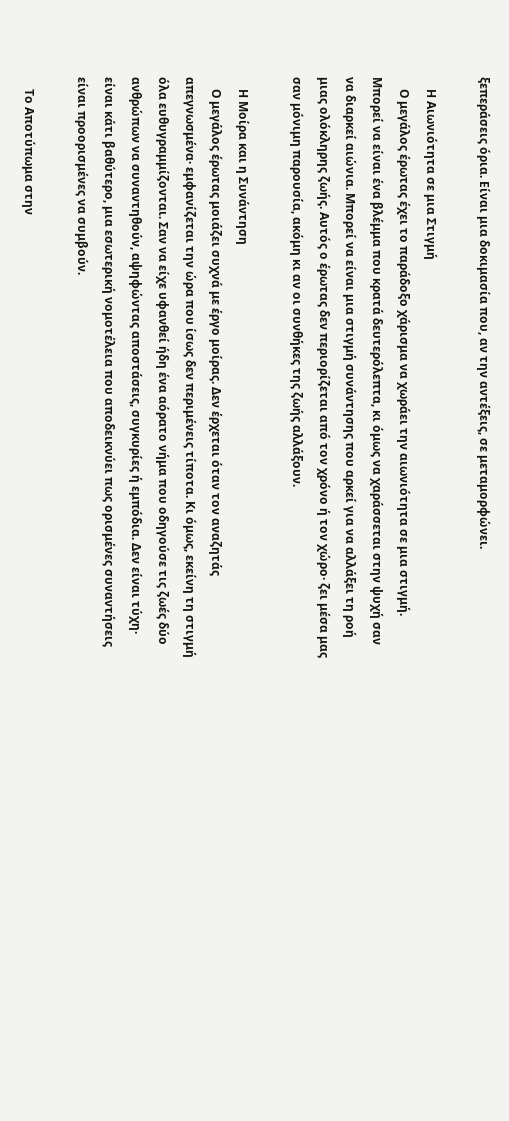ξεπεράσεις όρια. Είναι μια δοκιμασία που, αν την αντέξεις, σε μεταμορφώνει.

    Η Αιωνιότητα σε μια Στιγμή
    Ο μεγάλος έρωτας έχει το παράδοξο χάρισμα να χωράει την αιωνιότητα σε μια στιγμή. Μπορεί να είναι ένα βλέμμα που κρατά δευτερόλεπτα, κι όμως να χαράσσεται στην ψυχή σαν να διαρκεί αιώνια. Μπορεί να είναι μια στιγμή συνάντησης που αρκεί για να αλλάξει τη ροή μιας ολόκληρης ζωής. Αυτός ο έρωτας δεν περιορίζεται από τον χρόνο ή τον χώρο· ζει μέσα μας σαν μόνιμη παρουσία, ακόμη κι αν οι συνθήκες της ζωής αλλάξουν.

    Η Μοίρα και η Συνάντηση
    Ο μεγάλος έρωτας μοιάζει συχνά με έργο μοίρας. Δεν έρχεται όταν τον αναζητάς απεγνωσμένα· εμφανίζεται την ώρα που ίσως δεν περιμένεις τίποτα. Κι όμως, εκείνη τη στιγμή όλα ευθυγραμμίζονται. Σαν να είχε υφανθεί ήδη ένα αόρατο νήμα που οδηγούσε τις ζωές δύο ανθρώπων να συναντηθούν, αψηφώντας αποστάσεις, συγκυρίες ή εμπόδια. Δεν είναι τύχη· είναι κάτι βαθύτερο, μια εσωτερική νομοτέλεια που αποδεικνύει πως ορισμένες συναντήσεις είναι προορισμένες να συμβούν.

    Το Αποτύπωμα στην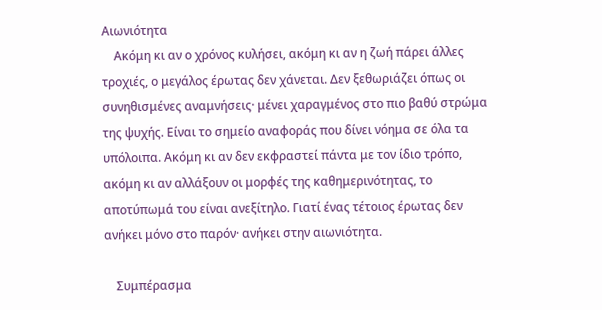Αιωνιότητα
    Ακόμη κι αν ο χρόνος κυλήσει, ακόμη κι αν η ζωή πάρει άλλες τροχιές, ο μεγάλος έρωτας δεν χάνεται. Δεν ξεθωριάζει όπως οι συνηθισμένες αναμνήσεις· μένει χαραγμένος στο πιο βαθύ στρώμα της ψυχής. Είναι το σημείο αναφοράς που δίνει νόημα σε όλα τα υπόλοιπα. Ακόμη κι αν δεν εκφραστεί πάντα με τον ίδιο τρόπο, ακόμη κι αν αλλάξουν οι μορφές της καθημερινότητας, το αποτύπωμά του είναι ανεξίτηλο. Γιατί ένας τέτοιος έρωτας δεν ανήκει μόνο στο παρόν· ανήκει στην αιωνιότητα.

    Συμπέρασμα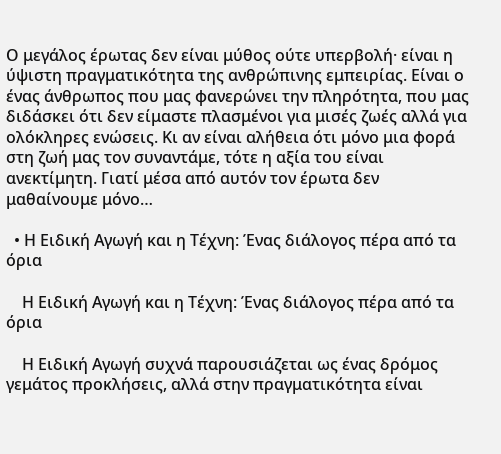Ο μεγάλος έρωτας δεν είναι μύθος ούτε υπερβολή· είναι η ύψιστη πραγματικότητα της ανθρώπινης εμπειρίας. Είναι ο ένας άνθρωπος που μας φανερώνει την πληρότητα, που μας διδάσκει ότι δεν είμαστε πλασμένοι για μισές ζωές αλλά για ολόκληρες ενώσεις. Κι αν είναι αλήθεια ότι μόνο μια φορά στη ζωή μας τον συναντάμε, τότε η αξία του είναι ανεκτίμητη. Γιατί μέσα από αυτόν τον έρωτα δεν μαθαίνουμε μόνο…

  • Η Ειδική Αγωγή και η Τέχνη: Ένας διάλογος πέρα από τα όρια

    Η Ειδική Αγωγή και η Τέχνη: Ένας διάλογος πέρα από τα όρια

    Η Ειδική Αγωγή συχνά παρουσιάζεται ως ένας δρόμος γεμάτος προκλήσεις, αλλά στην πραγματικότητα είναι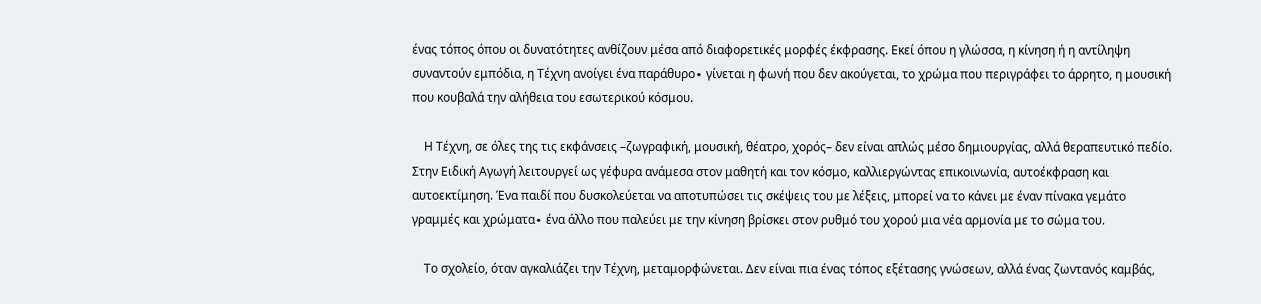ένας τόπος όπου οι δυνατότητες ανθίζουν μέσα από διαφορετικές μορφές έκφρασης. Εκεί όπου η γλώσσα, η κίνηση ή η αντίληψη συναντούν εμπόδια, η Τέχνη ανοίγει ένα παράθυρο∙ γίνεται η φωνή που δεν ακούγεται, το χρώμα που περιγράφει το άρρητο, η μουσική που κουβαλά την αλήθεια του εσωτερικού κόσμου.

    Η Τέχνη, σε όλες της τις εκφάνσεις –ζωγραφική, μουσική, θέατρο, χορός– δεν είναι απλώς μέσο δημιουργίας, αλλά θεραπευτικό πεδίο. Στην Ειδική Αγωγή λειτουργεί ως γέφυρα ανάμεσα στον μαθητή και τον κόσμο, καλλιεργώντας επικοινωνία, αυτοέκφραση και αυτοεκτίμηση. Ένα παιδί που δυσκολεύεται να αποτυπώσει τις σκέψεις του με λέξεις, μπορεί να το κάνει με έναν πίνακα γεμάτο γραμμές και χρώματα∙ ένα άλλο που παλεύει με την κίνηση βρίσκει στον ρυθμό του χορού μια νέα αρμονία με το σώμα του.

    Το σχολείο, όταν αγκαλιάζει την Τέχνη, μεταμορφώνεται. Δεν είναι πια ένας τόπος εξέτασης γνώσεων, αλλά ένας ζωντανός καμβάς,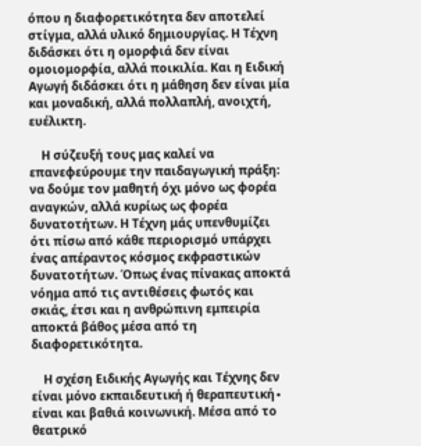όπου η διαφορετικότητα δεν αποτελεί στίγμα, αλλά υλικό δημιουργίας. Η Τέχνη διδάσκει ότι η ομορφιά δεν είναι ομοιομορφία, αλλά ποικιλία. Και η Ειδική Αγωγή διδάσκει ότι η μάθηση δεν είναι μία και μοναδική, αλλά πολλαπλή, ανοιχτή, ευέλικτη.

    Η σύζευξή τους μας καλεί να επανεφεύρουμε την παιδαγωγική πράξη: να δούμε τον μαθητή όχι μόνο ως φορέα αναγκών, αλλά κυρίως ως φορέα δυνατοτήτων. Η Τέχνη μάς υπενθυμίζει ότι πίσω από κάθε περιορισμό υπάρχει ένας απέραντος κόσμος εκφραστικών δυνατοτήτων. Όπως ένας πίνακας αποκτά νόημα από τις αντιθέσεις φωτός και σκιάς, έτσι και η ανθρώπινη εμπειρία αποκτά βάθος μέσα από τη διαφορετικότητα.

    Η σχέση Ειδικής Αγωγής και Τέχνης δεν είναι μόνο εκπαιδευτική ή θεραπευτική∙ είναι και βαθιά κοινωνική. Μέσα από το θεατρικό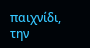παιχνίδι, την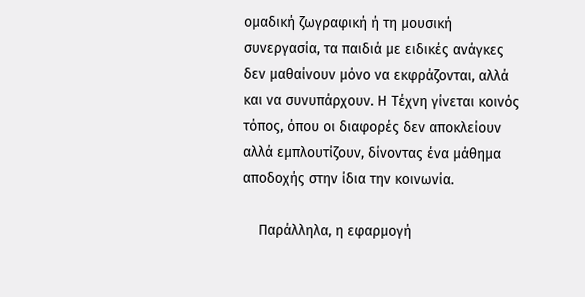ομαδική ζωγραφική ή τη μουσική συνεργασία, τα παιδιά με ειδικές ανάγκες δεν μαθαίνουν μόνο να εκφράζονται, αλλά και να συνυπάρχουν. Η Τέχνη γίνεται κοινός τόπος, όπου οι διαφορές δεν αποκλείουν αλλά εμπλουτίζουν, δίνοντας ένα μάθημα αποδοχής στην ίδια την κοινωνία.

    Παράλληλα, η εφαρμογή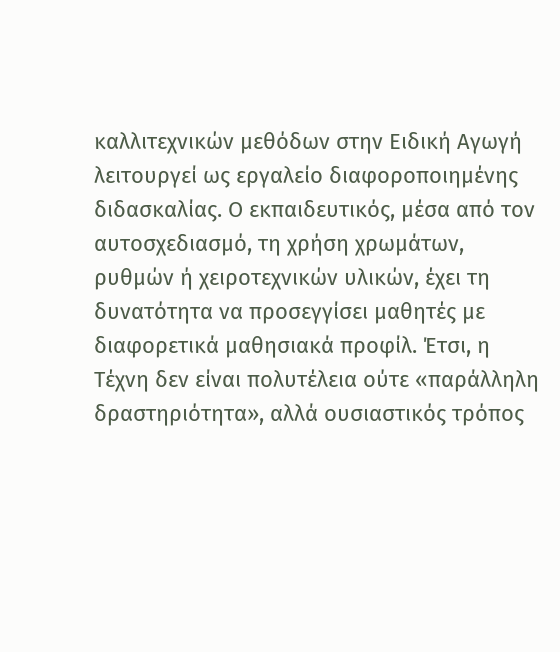καλλιτεχνικών μεθόδων στην Ειδική Αγωγή λειτουργεί ως εργαλείο διαφοροποιημένης διδασκαλίας. Ο εκπαιδευτικός, μέσα από τον αυτοσχεδιασμό, τη χρήση χρωμάτων, ρυθμών ή χειροτεχνικών υλικών, έχει τη δυνατότητα να προσεγγίσει μαθητές με διαφορετικά μαθησιακά προφίλ. Έτσι, η Τέχνη δεν είναι πολυτέλεια ούτε «παράλληλη δραστηριότητα», αλλά ουσιαστικός τρόπος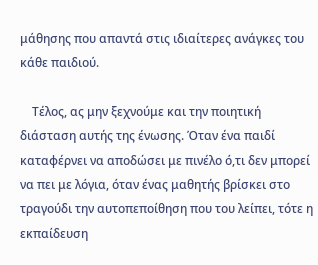μάθησης που απαντά στις ιδιαίτερες ανάγκες του κάθε παιδιού.

    Τέλος, ας μην ξεχνούμε και την ποιητική διάσταση αυτής της ένωσης. Όταν ένα παιδί καταφέρνει να αποδώσει με πινέλο ό,τι δεν μπορεί να πει με λόγια, όταν ένας μαθητής βρίσκει στο τραγούδι την αυτοπεποίθηση που του λείπει, τότε η εκπαίδευση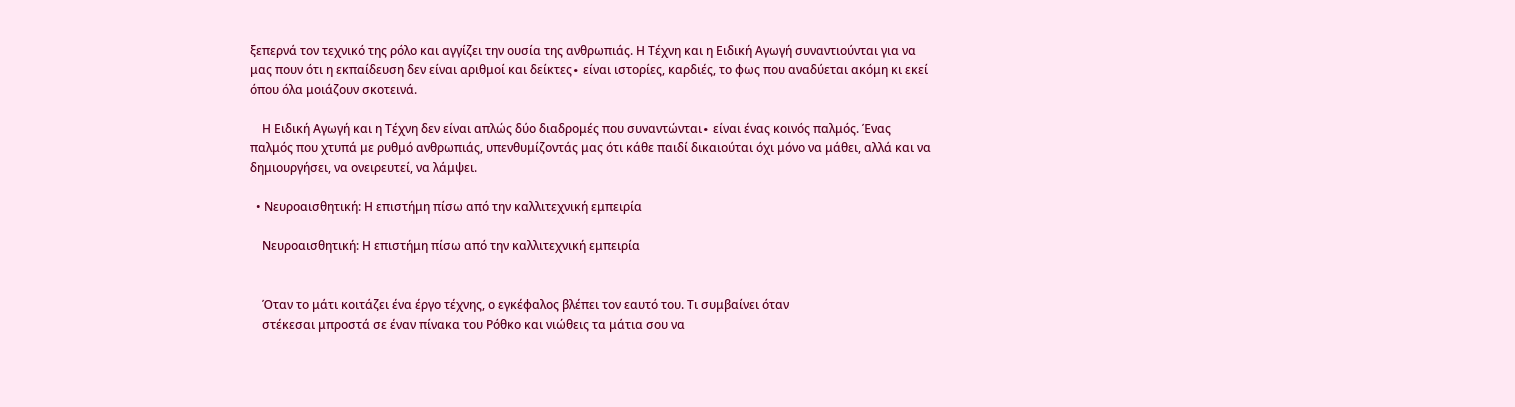ξεπερνά τον τεχνικό της ρόλο και αγγίζει την ουσία της ανθρωπιάς. Η Τέχνη και η Ειδική Αγωγή συναντιούνται για να μας πουν ότι η εκπαίδευση δεν είναι αριθμοί και δείκτες∙ είναι ιστορίες, καρδιές, το φως που αναδύεται ακόμη κι εκεί όπου όλα μοιάζουν σκοτεινά.

    Η Ειδική Αγωγή και η Τέχνη δεν είναι απλώς δύο διαδρομές που συναντώνται∙ είναι ένας κοινός παλμός. Ένας παλμός που χτυπά με ρυθμό ανθρωπιάς, υπενθυμίζοντάς μας ότι κάθε παιδί δικαιούται όχι μόνο να μάθει, αλλά και να δημιουργήσει, να ονειρευτεί, να λάμψει.

  • Νευροαισθητική: Η επιστήμη πίσω από την καλλιτεχνική εμπειρία

    Νευροαισθητική: Η επιστήμη πίσω από την καλλιτεχνική εμπειρία


    Όταν το μάτι κοιτάζει ένα έργο τέχνης, ο εγκέφαλος βλέπει τον εαυτό του. Τι συμβαίνει όταν
    στέκεσαι μπροστά σε έναν πίνακα του Ρόθκο και νιώθεις τα μάτια σου να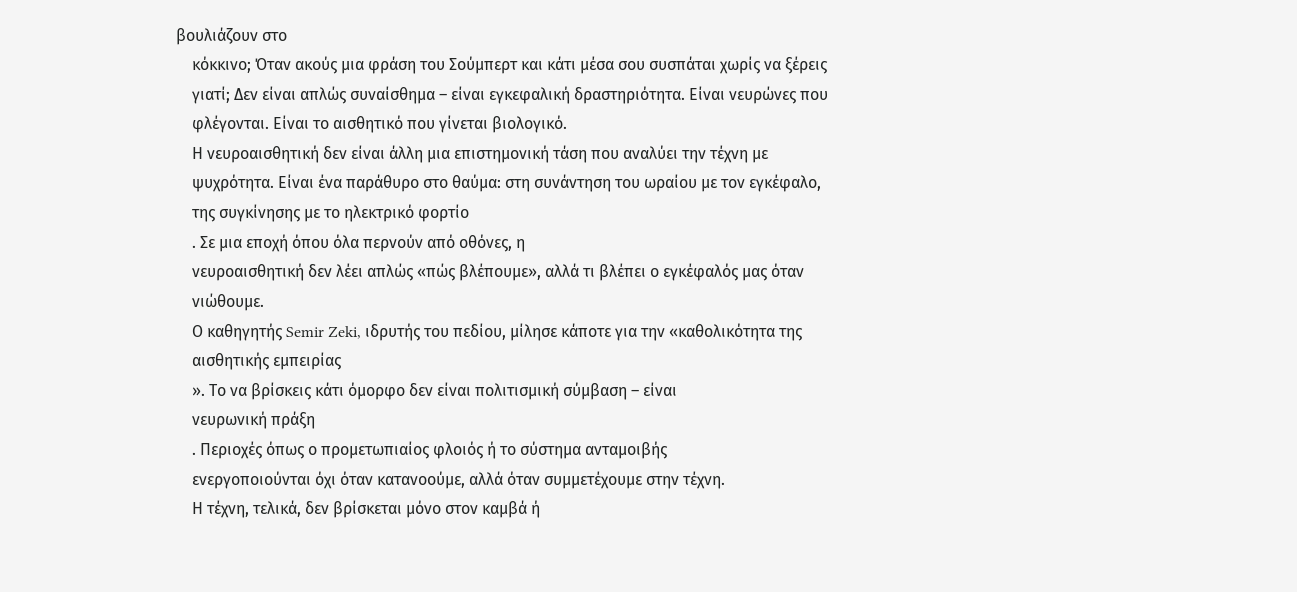βουλιάζουν στο
    κόκκινο; Όταν ακούς μια φράση του Σούμπερτ και κάτι μέσα σου συσπάται χωρίς να ξέρεις
    γιατί; Δεν είναι απλώς συναίσθημα – είναι εγκεφαλική δραστηριότητα. Είναι νευρώνες που
    φλέγονται. Είναι το αισθητικό που γίνεται βιολογικό.
    Η νευροαισθητική δεν είναι άλλη μια επιστημονική τάση που αναλύει την τέχνη με
    ψυχρότητα. Είναι ένα παράθυρο στο θαύμα: στη συνάντηση του ωραίου με τον εγκέφαλο,
    της συγκίνησης με το ηλεκτρικό φορτίο
    . Σε μια εποχή όπου όλα περνούν από οθόνες, η
    νευροαισθητική δεν λέει απλώς «πώς βλέπουμε», αλλά τι βλέπει ο εγκέφαλός μας όταν
    νιώθουμε.
    Ο καθηγητής Semir Zeki, ιδρυτής του πεδίου, μίλησε κάποτε για την «καθολικότητα της
    αισθητικής εμπειρίας
    ». Το να βρίσκεις κάτι όμορφο δεν είναι πολιτισμική σύμβαση – είναι
    νευρωνική πράξη
    . Περιοχές όπως ο προμετωπιαίος φλοιός ή το σύστημα ανταμοιβής
    ενεργοποιούνται όχι όταν κατανοούμε, αλλά όταν συμμετέχουμε στην τέχνη.
    Η τέχνη, τελικά, δεν βρίσκεται μόνο στον καμβά ή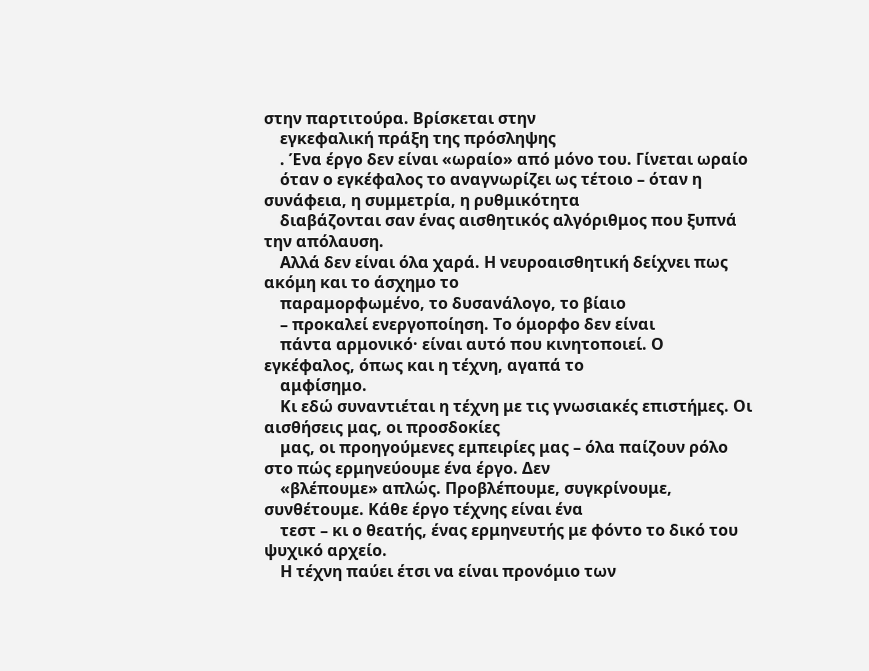στην παρτιτούρα. Βρίσκεται στην
    εγκεφαλική πράξη της πρόσληψης
    . Ένα έργο δεν είναι «ωραίο» από μόνο του. Γίνεται ωραίο
    όταν ο εγκέφαλος το αναγνωρίζει ως τέτοιο – όταν η συνάφεια, η συμμετρία, η ρυθμικότητα
    διαβάζονται σαν ένας αισθητικός αλγόριθμος που ξυπνά την απόλαυση.
    Αλλά δεν είναι όλα χαρά. Η νευροαισθητική δείχνει πως ακόμη και το άσχημο το
    παραμορφωμένο, το δυσανάλογο, το βίαιο
    – προκαλεί ενεργοποίηση. Το όμορφο δεν είναι
    πάντα αρμονικό· είναι αυτό που κινητοποιεί. Ο εγκέφαλος, όπως και η τέχνη, αγαπά το
    αμφίσημο.
    Κι εδώ συναντιέται η τέχνη με τις γνωσιακές επιστήμες. Οι αισθήσεις μας, οι προσδοκίες
    μας, οι προηγούμενες εμπειρίες μας – όλα παίζουν ρόλο στο πώς ερμηνεύουμε ένα έργο. Δεν
    «βλέπουμε» απλώς. Προβλέπουμε, συγκρίνουμε, συνθέτουμε. Κάθε έργο τέχνης είναι ένα
    τεστ – κι ο θεατής, ένας ερμηνευτής με φόντο το δικό του ψυχικό αρχείο.
    Η τέχνη παύει έτσι να είναι προνόμιο των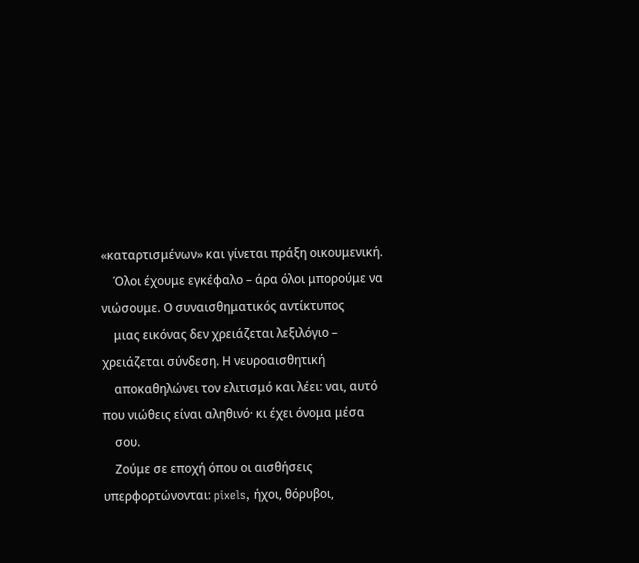«καταρτισμένων» και γίνεται πράξη οικουμενική.
    Όλοι έχουμε εγκέφαλο – άρα όλοι μπορούμε να νιώσουμε. Ο συναισθηματικός αντίκτυπος
    μιας εικόνας δεν χρειάζεται λεξιλόγιο – χρειάζεται σύνδεση. Η νευροαισθητική
    αποκαθηλώνει τον ελιτισμό και λέει: ναι, αυτό που νιώθεις είναι αληθινό· κι έχει όνομα μέσα
    σου.
    Ζούμε σε εποχή όπου οι αισθήσεις υπερφορτώνονται: pixels, ήχοι, θόρυβοι,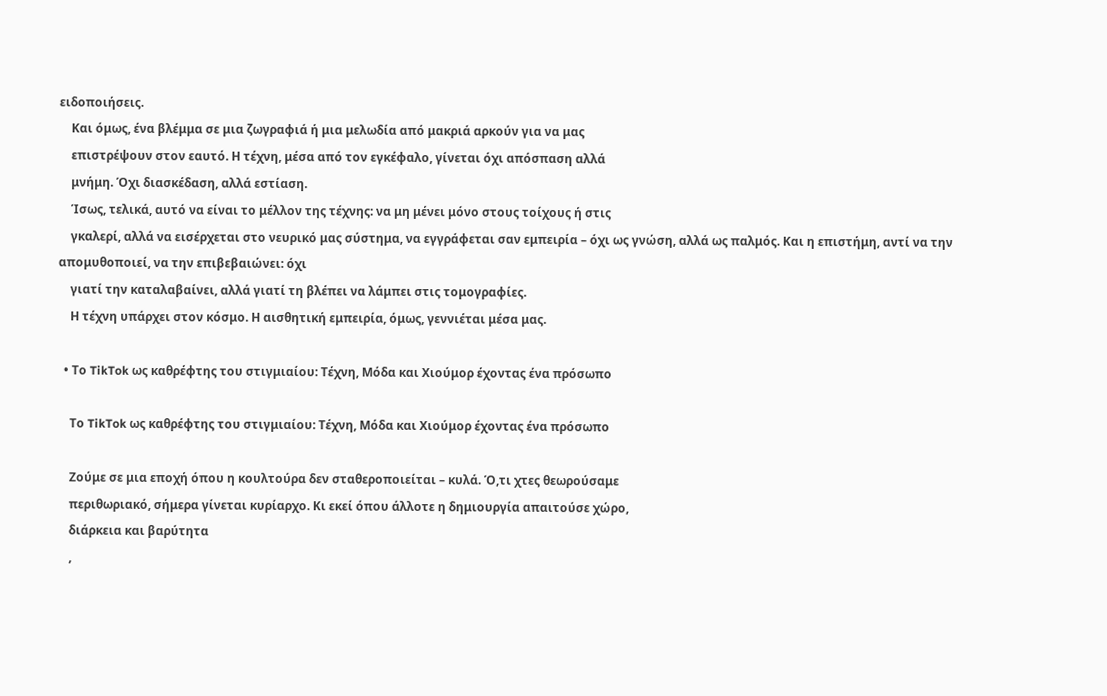ειδοποιήσεις.
    Και όμως, ένα βλέμμα σε μια ζωγραφιά ή μια μελωδία από μακριά αρκούν για να μας
    επιστρέψουν στον εαυτό. Η τέχνη, μέσα από τον εγκέφαλο, γίνεται όχι απόσπαση αλλά
    μνήμη. Όχι διασκέδαση, αλλά εστίαση.
    Ίσως, τελικά, αυτό να είναι το μέλλον της τέχνης: να μη μένει μόνο στους τοίχους ή στις
    γκαλερί, αλλά να εισέρχεται στο νευρικό μας σύστημα, να εγγράφεται σαν εμπειρία – όχι ως γνώση, αλλά ως παλμός. Και η επιστήμη, αντί να την απομυθοποιεί, να την επιβεβαιώνει: όχι
    γιατί την καταλαβαίνει, αλλά γιατί τη βλέπει να λάμπει στις τομογραφίες.
    Η τέχνη υπάρχει στον κόσμο. Η αισθητική εμπειρία, όμως, γεννιέται μέσα μας.

  • Το TikTok ως καθρέφτης του στιγμιαίου: Τέχνη, Μόδα και Χιούμορ έχοντας ένα πρόσωπο

    Το TikTok ως καθρέφτης του στιγμιαίου: Τέχνη, Μόδα και Χιούμορ έχοντας ένα πρόσωπο

    Ζούμε σε μια εποχή όπου η κουλτούρα δεν σταθεροποιείται – κυλά. Ό,τι χτες θεωρούσαμε
    περιθωριακό, σήμερα γίνεται κυρίαρχο. Κι εκεί όπου άλλοτε η δημιουργία απαιτούσε χώρο,
    διάρκεια και βαρύτητα
    ,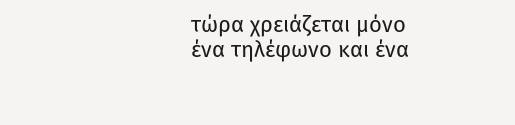τώρα χρειάζεται μόνο ένα τηλέφωνο και ένα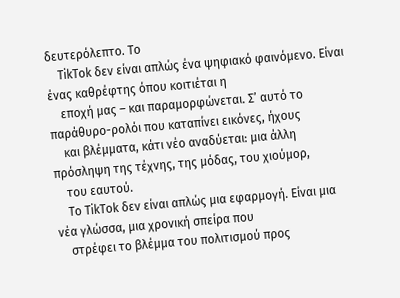δευτερόλεπτο. Το
    TikTok δεν είναι απλώς ένα ψηφιακό φαινόμενο. Είναι ένας καθρέφτης όπου κοιτιέται η
    εποχή μας – και παραμορφώνεται. Σ’ αυτό το παράθυρο-ρολόι που καταπίνει εικόνες, ήχους
    και βλέμματα, κάτι νέο αναδύεται: μια άλλη πρόσληψη της τέχνης, της μόδας, του χιούμορ,
    του εαυτού.
    Το TikTok δεν είναι απλώς μια εφαρμογή. Είναι μια νέα γλώσσα, μια χρονική σπείρα που
    στρέφει το βλέμμα του πολιτισμού προς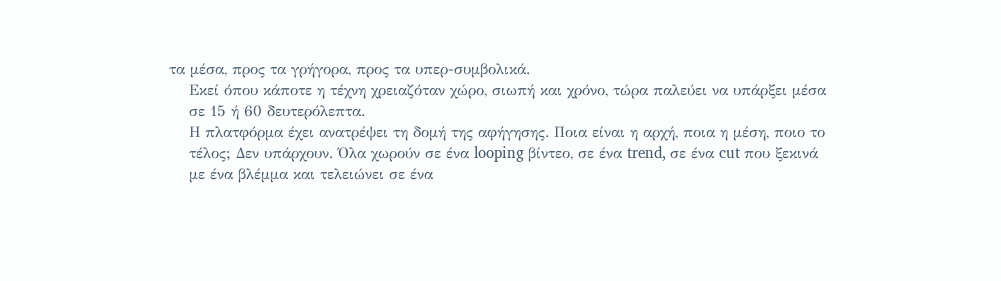τα μέσα, προς τα γρήγορα, προς τα υπερ-συμβολικά.
    Εκεί όπου κάποτε η τέχνη χρειαζόταν χώρο, σιωπή και χρόνο, τώρα παλεύει να υπάρξει μέσα
    σε 15 ή 60 δευτερόλεπτα.
    Η πλατφόρμα έχει ανατρέψει τη δομή της αφήγησης. Ποια είναι η αρχή, ποια η μέση, ποιο το
    τέλος; Δεν υπάρχουν. Όλα χωρούν σε ένα looping βίντεο, σε ένα trend, σε ένα cut που ξεκινά
    με ένα βλέμμα και τελειώνει σε ένα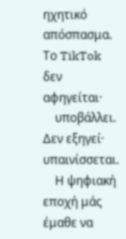ηχητικό απόσπασμα. Το TikTok δεν αφηγείται·
    υποβάλλει. Δεν εξηγεί· υπαινίσσεται.
    Η ψηφιακή εποχή μάς έμαθε να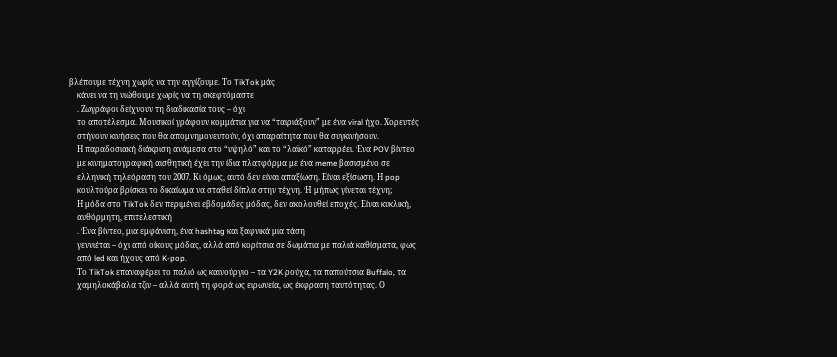βλέπουμε τέχνη χωρίς να την αγγίζουμε. Το TikTok μάς
    κάνει να τη νιώθουμε χωρίς να τη σκεφτόμαστε
    . Ζωγράφοι δείχνουν τη διαδικασία τους – όχι
    το αποτέλεσμα. Μουσικοί γράφουν κομμάτια για να “ταιριάξουν” με ένα viral ήχο. Χορευτές
    στήνουν κινήσεις που θα απομνημονευτούν, όχι απαραίτητα που θα συγκινήσουν.
    Η παραδοσιακή διάκριση ανάμεσα στο “υψηλό” και το “λαϊκό” καταρρέει. Ένα POV βίντεο
    με κινηματογραφική αισθητική έχει την ίδια πλατφόρμα με ένα meme βασισμένο σε
    ελληνική τηλεόραση του 2007. Κι όμως, αυτό δεν είναι απαξίωση. Είναι εξίσωση. Η pop
    κουλτούρα βρίσκει το δικαίωμα να σταθεί δίπλα στην τέχνη. Ή μήπως γίνεται τέχνη;
    Η μόδα στο TikTok δεν περιμένει εβδομάδες μόδας, δεν ακολουθεί εποχές. Είναι κυκλική,
    αυθόρμητη, επιτελεστική
    . Ένα βίντεο, μια εμφάνιση, ένα hashtag και ξαφνικά μια τάση
    γεννιέται – όχι από οίκους μόδας, αλλά από κορίτσια σε δωμάτια με παλιά καθίσματα, φως
    από led και ήχους από K-pop.
    Το TikTok επαναφέρει το παλιό ως καινούργιο – τα Y2K ρούχα, τα παπούτσια Buffalo, τα
    χαμηλοκάβαλα τζιν – αλλά αυτή τη φορά ως ειρωνεία, ως έκφραση ταυτότητας. Ο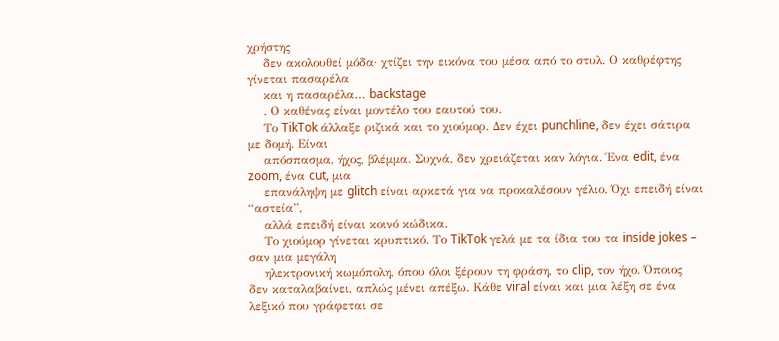χρήστης
    δεν ακολουθεί μόδα· χτίζει την εικόνα του μέσα από το στυλ. Ο καθρέφτης γίνεται πασαρέλα
    και η πασαρέλα… backstage
    . Ο καθένας είναι μοντέλο του εαυτού του.
    Το TikTok άλλαξε ριζικά και το χιούμορ. Δεν έχει punchline, δεν έχει σάτιρα με δομή. Είναι
    απόσπασμα, ήχος, βλέμμα. Συχνά, δεν χρειάζεται καν λόγια. Ένα edit, ένα zoom, ένα cut, μια
    επανάληψη με glitch είναι αρκετά για να προκαλέσουν γέλιο. Όχι επειδή είναι “αστεία”,
    αλλά επειδή είναι κοινό κώδικα.
    Το χιούμορ γίνεται κρυπτικό. Το TikTok γελά με τα ίδια του τα inside jokes – σαν μια μεγάλη
    ηλεκτρονική κωμόπολη, όπου όλοι ξέρουν τη φράση, το clip, τον ήχο. Όποιος δεν καταλαβαίνει, απλώς μένει απέξω. Κάθε viral είναι και μια λέξη σε ένα λεξικό που γράφεται σε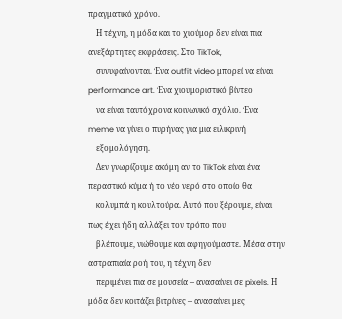πραγματικό χρόνο.
    Η τέχνη, η μόδα και το χιούμορ δεν είναι πια ανεξάρτητες εκφράσεις. Στο TikTok,
    συνυφαίνονται. Ένα outfit video μπορεί να είναι performance art. Ένα χιουμοριστικό βίντεο
    να είναι ταυτόχρονα κοινωνικό σχόλιο. Ένα meme να γίνει ο πυρήνας για μια ειλικρινή
    εξομολόγηση.
    Δεν γνωρίζουμε ακόμη αν το TikTok είναι ένα περαστικό κύμα ή το νέο νερό στο οποίο θα
    κολυμπά η κουλτούρα. Αυτό που ξέρουμε, είναι πως έχει ήδη αλλάξει τον τρόπο που
    βλέπουμε, νιώθουμε και αφηγούμαστε. Μέσα στην αστραπιαία ροή του, η τέχνη δεν
    περιμένει πια σε μουσεία – ανασαίνει σε pixels. Η μόδα δεν κοιτάζει βιτρίνες – ανασαίνει μες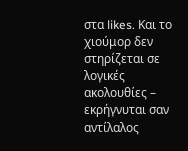στα likes. Και το χιούμορ δεν στηρίζεται σε λογικές ακολουθίες – εκρήγνυται σαν αντίλαλος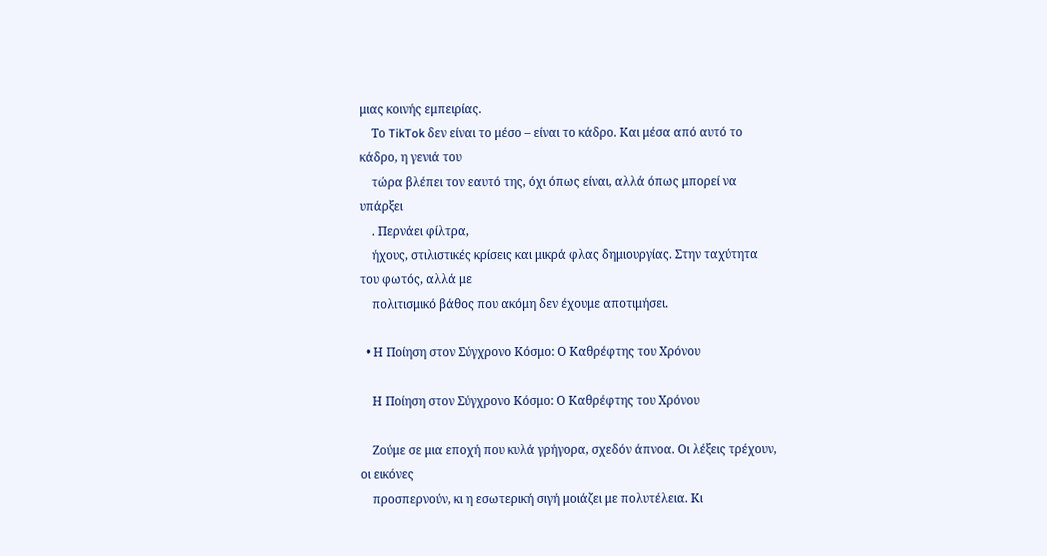μιας κοινής εμπειρίας.
    Το TikTok δεν είναι το μέσο – είναι το κάδρο. Και μέσα από αυτό το κάδρο, η γενιά του
    τώρα βλέπει τον εαυτό της, όχι όπως είναι, αλλά όπως μπορεί να υπάρξει
    . Περνάει φίλτρα,
    ήχους, στιλιστικές κρίσεις και μικρά φλας δημιουργίας. Στην ταχύτητα του φωτός, αλλά με
    πολιτισμικό βάθος που ακόμη δεν έχουμε αποτιμήσει.

  • Η Ποίηση στον Σύγχρονο Κόσμο: Ο Καθρέφτης του Χρόνου

    Η Ποίηση στον Σύγχρονο Κόσμο: Ο Καθρέφτης του Χρόνου

    Ζούμε σε μια εποχή που κυλά γρήγορα, σχεδόν άπνοα. Οι λέξεις τρέχουν, οι εικόνες
    προσπερνούν, κι η εσωτερική σιγή μοιάζει με πολυτέλεια. Κι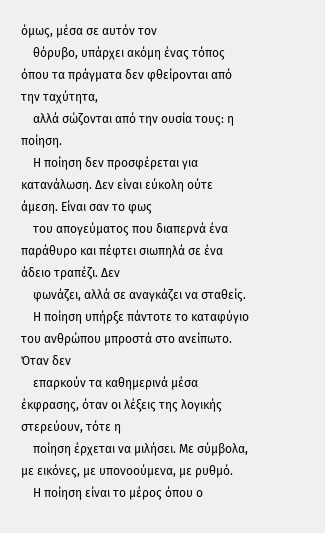όμως, μέσα σε αυτόν τον
    θόρυβο, υπάρχει ακόμη ένας τόπος όπου τα πράγματα δεν φθείρονται από την ταχύτητα,
    αλλά σώζονται από την ουσία τους: η ποίηση.
    Η ποίηση δεν προσφέρεται για κατανάλωση. Δεν είναι εύκολη ούτε άμεση. Είναι σαν το φως
    του απογεύματος που διαπερνά ένα παράθυρο και πέφτει σιωπηλά σε ένα άδειο τραπέζι. Δεν
    φωνάζει, αλλά σε αναγκάζει να σταθείς.
    Η ποίηση υπήρξε πάντοτε το καταφύγιο του ανθρώπου μπροστά στο ανείπωτο. Όταν δεν
    επαρκούν τα καθημερινά μέσα έκφρασης, όταν οι λέξεις της λογικής στερεύουν, τότε η
    ποίηση έρχεται να μιλήσει. Με σύμβολα, με εικόνες, με υπονοούμενα, με ρυθμό.
    Η ποίηση είναι το μέρος όπου ο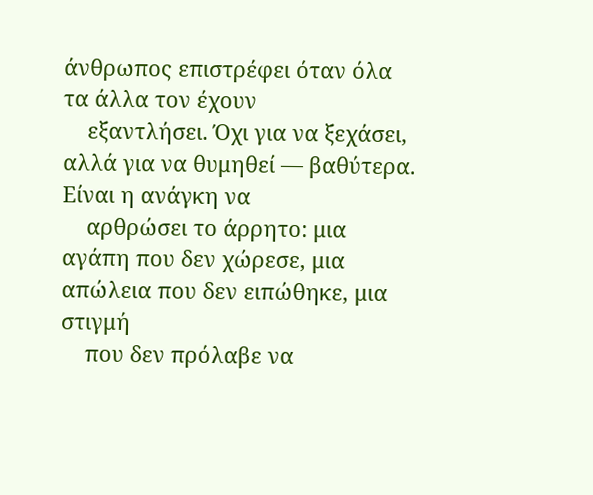άνθρωπος επιστρέφει όταν όλα τα άλλα τον έχουν
    εξαντλήσει. Όχι για να ξεχάσει, αλλά για να θυμηθεί — βαθύτερα. Είναι η ανάγκη να
    αρθρώσει το άρρητο: μια αγάπη που δεν χώρεσε, μια απώλεια που δεν ειπώθηκε, μια στιγμή
    που δεν πρόλαβε να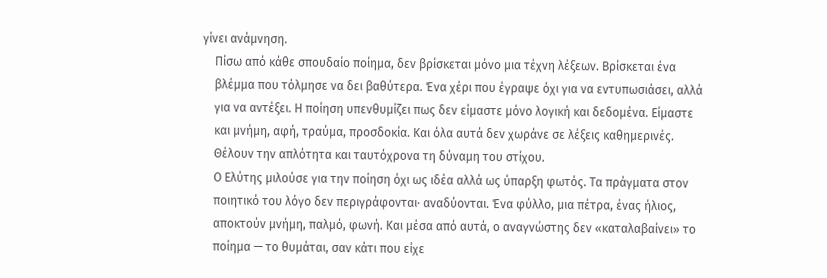γίνει ανάμνηση.
    Πίσω από κάθε σπουδαίο ποίημα, δεν βρίσκεται μόνο μια τέχνη λέξεων. Βρίσκεται ένα
    βλέμμα που τόλμησε να δει βαθύτερα. Ένα χέρι που έγραψε όχι για να εντυπωσιάσει, αλλά
    για να αντέξει. Η ποίηση υπενθυμίζει πως δεν είμαστε μόνο λογική και δεδομένα. Είμαστε
    και μνήμη, αφή, τραύμα, προσδοκία. Και όλα αυτά δεν χωράνε σε λέξεις καθημερινές.
    Θέλουν την απλότητα και ταυτόχρονα τη δύναμη του στίχου.
    Ο Ελύτης μιλούσε για την ποίηση όχι ως ιδέα αλλά ως ύπαρξη φωτός. Τα πράγματα στον
    ποιητικό του λόγο δεν περιγράφονται· αναδύονται. Ένα φύλλο, μια πέτρα, ένας ήλιος,
    αποκτούν μνήμη, παλμό, φωνή. Και μέσα από αυτά, ο αναγνώστης δεν «καταλαβαίνει» το
    ποίημα — το θυμάται, σαν κάτι που είχε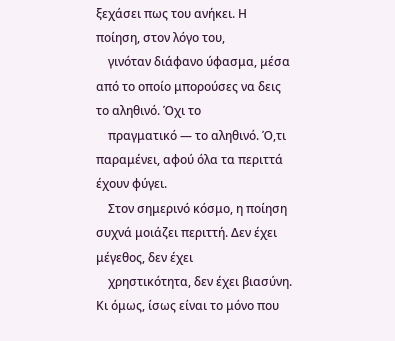ξεχάσει πως του ανήκει. Η ποίηση, στον λόγο του,
    γινόταν διάφανο ύφασμα, μέσα από το οποίο μπορούσες να δεις το αληθινό. Όχι το
    πραγματικό — το αληθινό. Ό,τι παραμένει, αφού όλα τα περιττά έχουν φύγει.
    Στον σημερινό κόσμο, η ποίηση συχνά μοιάζει περιττή. Δεν έχει μέγεθος, δεν έχει
    χρηστικότητα, δεν έχει βιασύνη. Κι όμως, ίσως είναι το μόνο που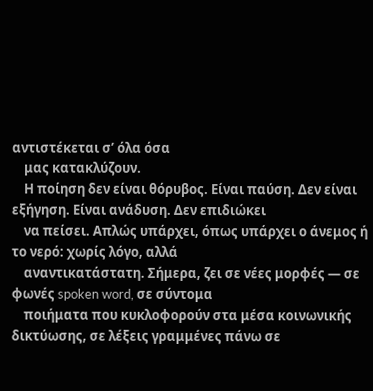αντιστέκεται σ’ όλα όσα
    μας κατακλύζουν.
    Η ποίηση δεν είναι θόρυβος. Είναι παύση. Δεν είναι εξήγηση. Είναι ανάδυση. Δεν επιδιώκει
    να πείσει. Απλώς υπάρχει, όπως υπάρχει ο άνεμος ή το νερό: χωρίς λόγο, αλλά
    αναντικατάστατη. Σήμερα, ζει σε νέες μορφές — σε φωνές spoken word, σε σύντομα
    ποιήματα που κυκλοφορούν στα μέσα κοινωνικής δικτύωσης, σε λέξεις γραμμένες πάνω σε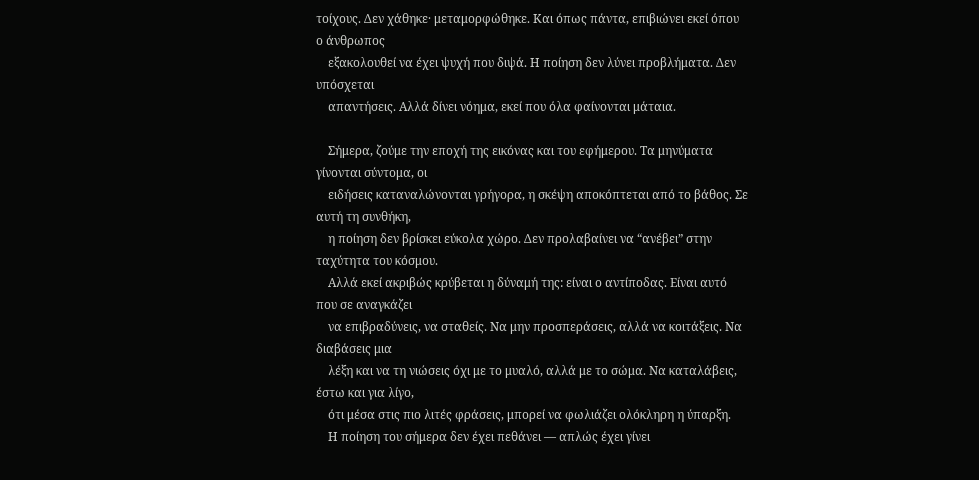τοίχους. Δεν χάθηκε· μεταμορφώθηκε. Και όπως πάντα, επιβιώνει εκεί όπου ο άνθρωπος
    εξακολουθεί να έχει ψυχή που διψά. Η ποίηση δεν λύνει προβλήματα. Δεν υπόσχεται
    απαντήσεις. Αλλά δίνει νόημα, εκεί που όλα φαίνονται μάταια.

    Σήμερα, ζούμε την εποχή της εικόνας και του εφήμερου. Τα μηνύματα γίνονται σύντομα, οι
    ειδήσεις καταναλώνονται γρήγορα, η σκέψη αποκόπτεται από το βάθος. Σε αυτή τη συνθήκη,
    η ποίηση δεν βρίσκει εύκολα χώρο. Δεν προλαβαίνει να “ανέβει” στην ταχύτητα του κόσμου.
    Αλλά εκεί ακριβώς κρύβεται η δύναμή της: είναι ο αντίποδας. Είναι αυτό που σε αναγκάζει
    να επιβραδύνεις, να σταθείς. Να μην προσπεράσεις, αλλά να κοιτάξεις. Να διαβάσεις μια
    λέξη και να τη νιώσεις όχι με το μυαλό, αλλά με το σώμα. Να καταλάβεις, έστω και για λίγο,
    ότι μέσα στις πιο λιτές φράσεις, μπορεί να φωλιάζει ολόκληρη η ύπαρξη.
    Η ποίηση του σήμερα δεν έχει πεθάνει — απλώς έχει γίνει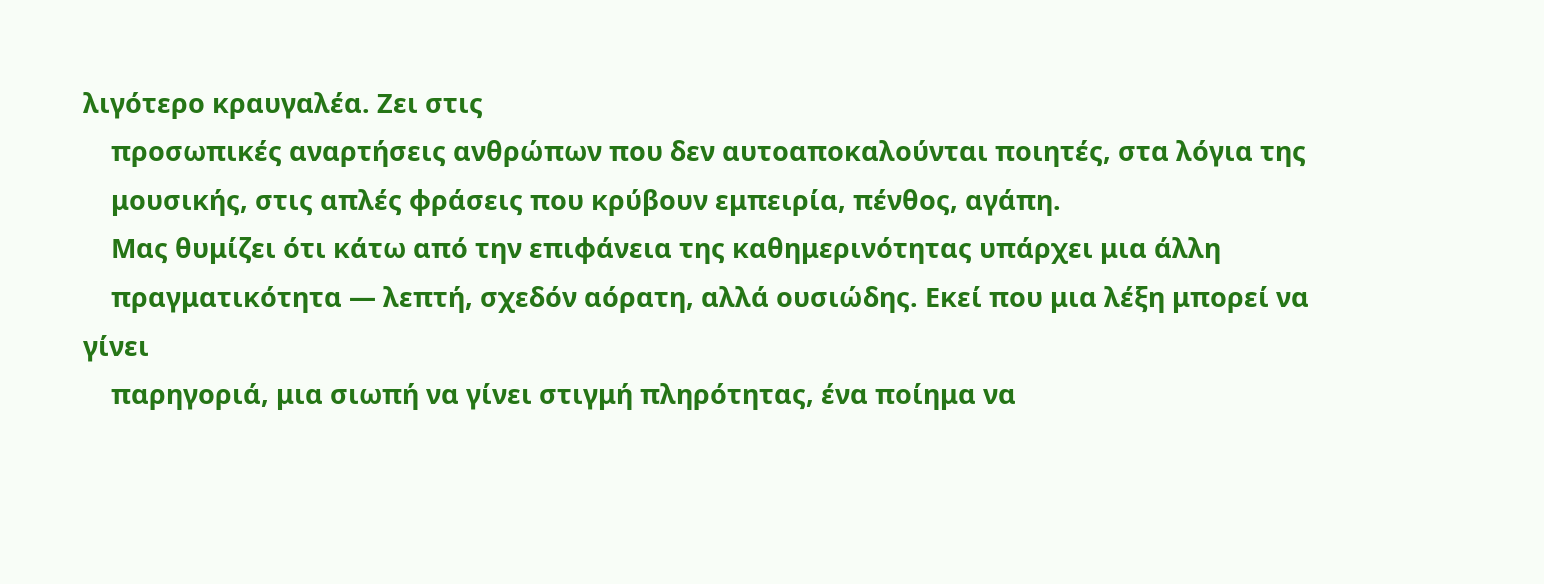λιγότερο κραυγαλέα. Ζει στις
    προσωπικές αναρτήσεις ανθρώπων που δεν αυτοαποκαλούνται ποιητές, στα λόγια της
    μουσικής, στις απλές φράσεις που κρύβουν εμπειρία, πένθος, αγάπη.
    Μας θυμίζει ότι κάτω από την επιφάνεια της καθημερινότητας υπάρχει μια άλλη
    πραγματικότητα — λεπτή, σχεδόν αόρατη, αλλά ουσιώδης. Εκεί που μια λέξη μπορεί να γίνει
    παρηγοριά, μια σιωπή να γίνει στιγμή πληρότητας, ένα ποίημα να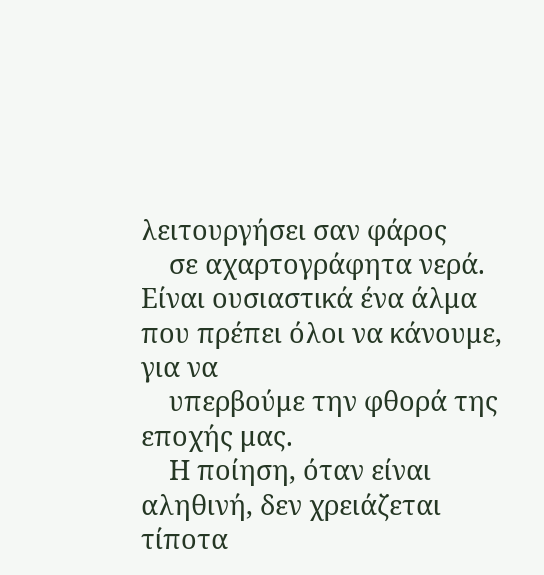λειτουργήσει σαν φάρος
    σε αχαρτογράφητα νερά. Είναι ουσιαστικά ένα άλμα που πρέπει όλοι να κάνουμε, για να
    υπερβούμε την φθορά της εποχής μας.
    Η ποίηση, όταν είναι αληθινή, δεν χρειάζεται τίποτα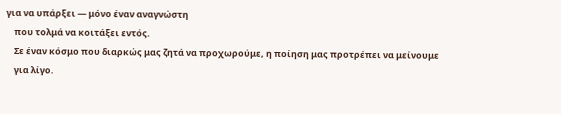για να υπάρξει — μόνο έναν αναγνώστη
    που τολμά να κοιτάξει εντός.
    Σε έναν κόσμο που διαρκώς μας ζητά να προχωρούμε, η ποίηση μας προτρέπει να μείνουμε
    για λίγο.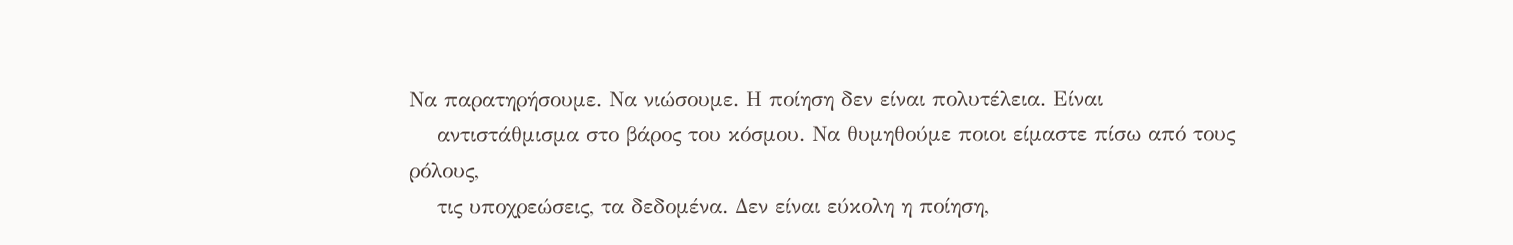Να παρατηρήσουμε. Να νιώσουμε. Η ποίηση δεν είναι πολυτέλεια. Είναι
    αντιστάθμισμα στο βάρος του κόσμου. Να θυμηθούμε ποιοι είμαστε πίσω από τους ρόλους,
    τις υποχρεώσεις, τα δεδομένα. Δεν είναι εύκολη η ποίηση,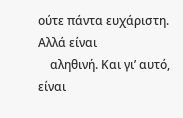ούτε πάντα ευχάριστη. Αλλά είναι
    αληθινή. Και γι’ αυτό, είναι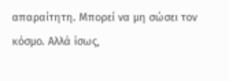απαραίτητη. Μπορεί να μη σώσει τον κόσμο. Αλλά ίσως,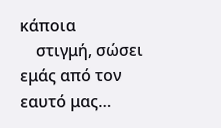κάποια
    στιγμή, σώσει εμάς από τον εαυτό μας…